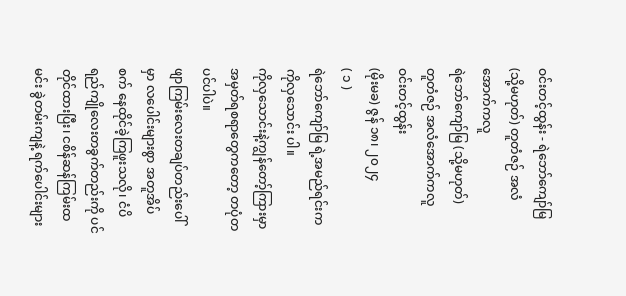ဝင်းတင့်ထွန်း - ရဲဘော်ကျော်မြ (သို့မဟုတ်) တူတံဇဉ် အလံအောက်ကလူ
ရဲဘော်ကျော်မြ (သို့မဟုတ်)
တူတံဇဉ် အလံအောက်ကလူ
ဝင်းတင့်ထွန်း
(မိုးမခ) ဇွန် ၁၈၊ ၂၀၂၄
( ၁ )
ရဲဘော်ကျော်မြ ရဲ့အမည်ရင်းက ကိုလှသောင်း ပါ။
ကိုလှသောင်းနဲ့ကျွန်တော့်ကြားမှာ အမှတ်ရစရာတွေကတော့ တပုံတပင်ပါပဲ။
ဖျာကြမ်းလေးတချပ်တည်းပေါ်မှာ လပေါင်းများစွာ အတူအိပ်စက် နေထိုင်ခဲ့ကြဖူးသလို၊ ငံပိရည်ကျိုလေးတခွက်တည်းကို ပင်တိုင်ထားပြီး၊ ငစိန်ဆန်ကြမ်းထမင်း ခွဲတမ်းကျနဲ့ ရက်ပေါင်းများ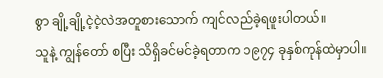စွာ ချို့ချို့ငဲ့ငဲ့လဲအတူစားသောက် ကျင်လည်ခဲ့ရဖူးပါတယ်။
သူနဲ့ ကျွန်တော် စပြီး သိရှိခင်မင်ခဲ့ရတာက ၁၉၇၄ ခုနှစ်ကုန်ထဲမှာပါ။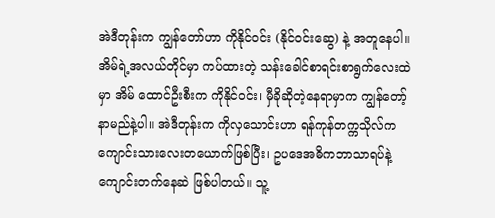အဲဒီတုန်းက ကျွန်တော်ဟာ ကိုနိုင်ဝင်း (နိုင်ဝင်းဆွေ) နဲ့ အတူနေပါ။ အိမ်ရဲ့အလယ်တိုင်မှာ ကပ်ထားတဲ့ သန်းခေါင်စာရင်းစာရွက်လေးထဲမှာ အိမ် ထောင်ဦးစီးက ကိုနိုင်ဝင်း၊ မှီခိုဆိုတဲ့နေရာမှာက ကျွန်တော့်နာမည်နဲ့ပါ။ အဲဒီတုန်းက ကိုလှသောင်းဟာ ရန်ကုန်တက္ကသိုလ်က ကျောင်းသားလေးတယောက်ဖြစ်ပြီး၊ ဥပဒေအဓိကဘာသာရပ်နဲ့ကျောင်းတက်နေဆဲ ဖြစ်ပါတယ်။ သူ့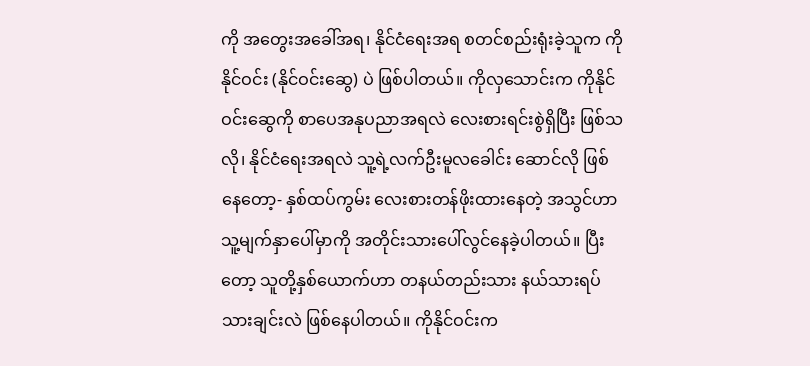ကို အတွေးအခေါ်အရ၊ နိုင်ငံရေးအရ စတင်စည်းရုံးခဲ့သူက ကိုနိုင်ဝင်း (နိုင်ဝင်းဆွေ) ပဲ ဖြစ်ပါတယ်။ ကိုလှသောင်းက ကိုနိုင်ဝင်းဆွေကို စာပေအနုပညာအရလဲ လေးစားရင်းစွဲရှိပြီး ဖြစ်သလို၊ နိုင်ငံရေးအရလဲ သူ့ရဲ့လက်ဦးမူလခေါင်း ဆောင်လို ဖြစ်နေတော့- နှစ်ထပ်ကွမ်း လေးစားတန်ဖိုးထားနေတဲ့ အသွင်ဟာ သူ့မျက်နှာပေါ်မှာကို အတိုင်းသားပေါ်လွင်နေခဲ့ပါတယ်။ ပြီးတော့ သူတို့နှစ်ယောက်ဟာ တနယ်တည်းသား နယ်သားရပ်သားချင်းလဲ ဖြစ်နေပါတယ်။ ကိုနိုင်ဝင်းက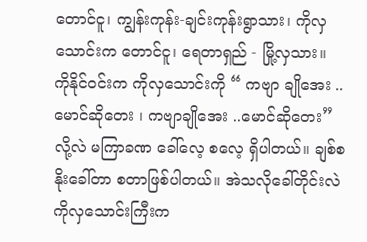တောင်ငူ၊ ကျွန်းကုန်း-ချင်းကုန်းရွာသား၊ ကိုလှသောင်းက တောင်ငူ၊ ရေတာရှည် - မြို့လှသား။
ကိုနိုင်ဝင်းက ကိုလှသောင်းကို “ ကဗျာ ချိုအေး .. မောင်ဆိုတေး ၊ ကဗျာချိုအေး ..မောင်ဆိုတေး” လို့လဲ မကြာခဏ ခေါ်လေ့ စလေ့ ရှိပါတယ်။ ချစ်စနိုးခေါ်တာ စတာဖြစ်ပါတယ်။ အဲသလိုခေါ်တိုင်းလဲ ကိုလှသောင်းကြီးက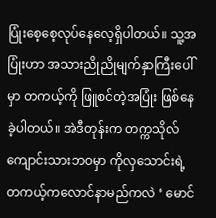ပြုံးစေ့စေ့လုပ်နေလေ့ရှိပါတယ်။ သူ့အပြုံးဟာ အသားညိုညိုမျက်နှာကြီးပေါ်မှာ တကယ့်ကို ဖြူစင်တဲ့အပြုံး ဖြစ်နေခဲ့ပါတယ်။ အဲဒီတုန်းက တက္ကသိုလ်ကျောင်းသားဘဝမှာ ကိုလှသောင်းရဲ့တကယ့်ကလောင်နာမည်ကလဲ ‘ မောင်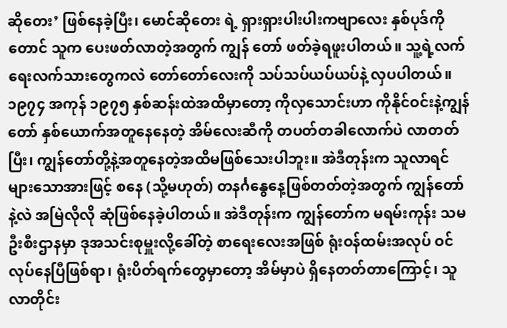ဆိုတေး’ ဖြစ်နေခဲ့ပြီး၊ မောင်ဆိုတေး ရဲ့ ရှားရှားပါးပါးကဗျာလေး နှစ်ပုဒ်ကိုတောင် သူက ပေးဖတ်လာတဲ့အတွက် ကျွန် တော် ဖတ်ခဲ့ရဖူးပါတယ်။ သူ့ရဲ့လက်ရေးလက်သားတွေကလဲ တော်တော်လေးကို သပ်သပ်ယပ်ယပ်နဲ့ လှပပါတယ်။
၁၉၇၄ အကုန် ၁၉၇၅ နှစ်ဆန်းထဲအထိမှာတော့ ကိုလှသောင်းဟာ ကိုနိုင်ဝင်းနဲ့ကျွန်တော် နှစ်ယောက်အတူနေနေတဲ့ အိမ်လေးဆီကို တပတ်တခါလောက်ပဲ လာတတ်ပြီး၊ ကျွန်တော်တို့နဲ့အတူနေတဲ့အထိမဖြစ်သေးပါဘူး။ အဲဒီတုန်းက သူလာရင် များသောအားဖြင့် စနေ (သို့မဟုတ်) တနင်္ဂနွေနေ့ဖြစ်တတ်တဲ့အတွက် ကျွန်တော်နဲ့လဲ အမြဲလိုလို ဆုံဖြစ်နေခဲ့ပါတယ်။ အဲဒီတုန်းက ကျွန်တော်က မရမ်းကုန်း သမဦးစီးဌာနမှာ ဒုအသင်းစုမှူးလို့ခေါ်တဲ့ စာရေးလေးအဖြစ် ရုံးဝန်ထမ်းအလုပ် ဝင်လုပ်နေပြီဖြစ်ရာ၊ ရုံးပိတ်ရက်တွေမှာတော့ အိမ်မှာပဲ ရှိနေတတ်တာကြောင့်၊ သူ လာတိုင်း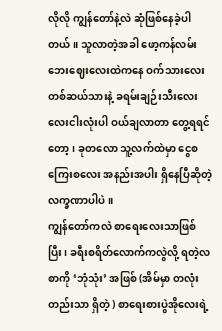လိုလို ကျွန်တော်နဲ့လဲ ဆုံဖြစ်နေခဲ့ပါတယ်။ သူလာတဲ့အခါ ဖော့ကန်လမ်းဘေးဈေးလေးထဲကနေ ဝက်သားလေး တစ်ဆယ်သားနဲ့ ခရမ်းချဉ်းသီးလေး လေးငါးလုံးပါ ဝယ်ချလာတာ တွေ့ရရင်တော့၊ ခုတလော သူ့လက်ထဲမှာ ငွေစ ကြေးစလေး အနည်းအပါး ရှိနေပြီဆိုတဲ့ လက္ခဏာပါပဲ။
ကျွန်တော်ကလဲ စာရေးလေးသာဖြစ်ပြီး၊ ခရီးစရိတ်လောက်ကလွဲလို့ ရတဲ့လစာကို ‘ဘုံသုံး’ အဖြစ် (အိမ်မှာ တလုံးတည်းသာ ရှိတဲ့ ) စာရေးစားပွဲအိုလေးရဲ့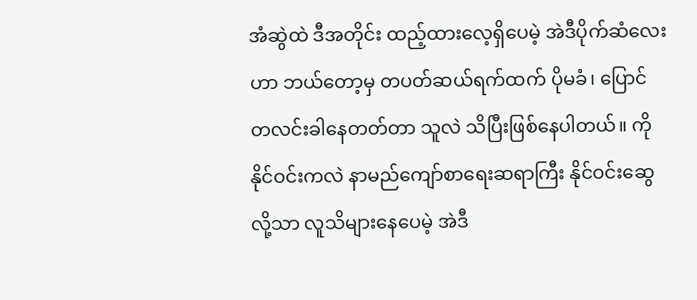အံဆွဲထဲ ဒီအတိုင်း ထည့်ထားလေ့ရှိပေမဲ့ အဲဒီပိုက်ဆံလေးဟာ ဘယ်တော့မှ တပတ်ဆယ်ရက်ထက် ပိုမခံ၊ ပြောင်တလင်းခါနေတတ်တာ သူလဲ သိပြီးဖြစ်နေပါတယ်။ ကိုနိုင်ဝင်းကလဲ နာမည်ကျော်စာရေးဆရာကြီး နိုင်ဝင်းဆွေ လို့သာ လူသိများနေပေမဲ့ အဲဒီ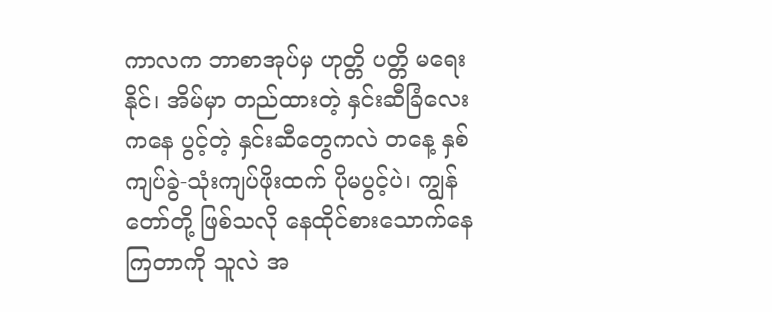ကာလက ဘာစာအုပ်မှ ဟုတ္တိ ပတ္တိ မရေးနိုင်၊ အိမ်မှာ တည်ထားတဲ့ နှင်းဆီခြံလေးကနေ ပွင့်တဲ့ နှင်းဆီတွေကလဲ တနေ့ နှစ်ကျပ်ခွဲ-သုံးကျပ်ဖိုးထက် ပိုမပွင့်ပဲ၊ ကျွန်တော်တို့ ဖြစ်သလို နေထိုင်စားသောက်နေကြတာကို သူလဲ အ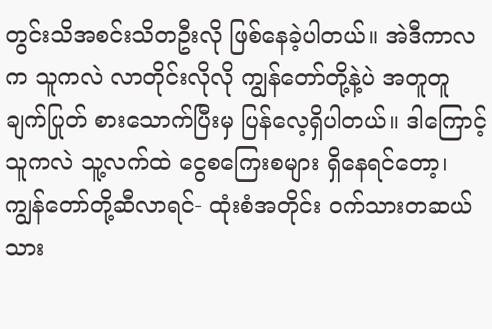တွင်းသိအစင်းသိတဦးလို ဖြစ်နေခဲ့ပါတယ်။ အဲဒီကာလက သူကလဲ လာတိုင်းလိုလို ကျွန်တော်တို့နဲ့ပဲ အတူတူချက်ပြုတ် စားသောက်ပြီးမှ ပြန်လေ့ရှိပါတယ်။ ဒါကြောင့် သူကလဲ သူ့လက်ထဲ ငွေစကြေးစများ ရှိနေရင်တော့၊ ကျွန်တော်တို့ဆီလာရင်- ထုံးစံအတိုင်း ဝက်သားတဆယ်သား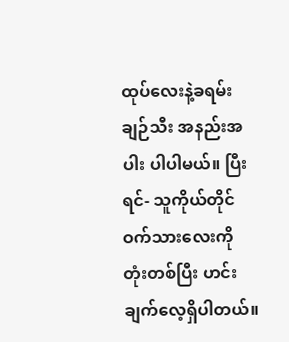ထုပ်လေးနဲ့ခရမ်းချဉ်သီး အနည်းအပါး ပါပါမယ်။ ပြီးရင်- သူကိုယ်တိုင် ဝက်သားလေးကို တုံးတစ်ပြီး ဟင်းချက်လေ့ရှိပါတယ်။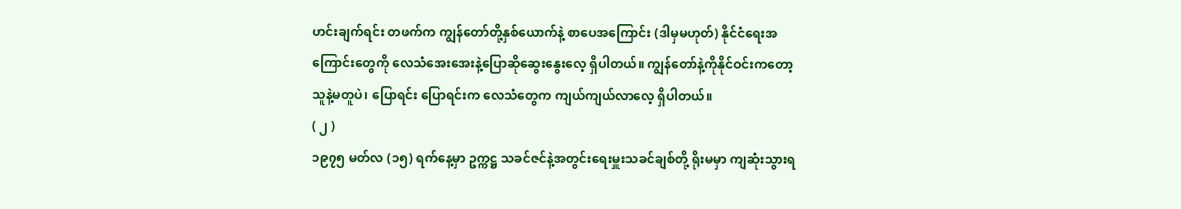ဟင်းချက်ရင်း တဖက်က ကျွန်တော်တို့နှစ်ယောက်နဲ့ စာပေအကြောင်း (ဒါမှမဟုတ်) နိုင်ငံရေးအကြောင်းတွေကို လေသံအေးအေးနဲ့ပြောဆိုဆွေးနွေးလေ့ ရှိပါတယ်။ ကျွန်တော်နဲ့ကိုနိုင်ဝင်းကတော့ သူနဲ့မတူပဲ၊ ပြောရင်း ပြောရင်းက လေသံတွေက ကျယ်ကျယ်လာလေ့ ရှိပါတယ်။
( ၂ )
၁၉၇၅ မတ်လ (၁၅) ရက်နေ့မှာ ဥက္ကဋ္ဌ သခင်ဇင်နဲ့အတွင်းရေးမှူးသခင်ချစ်တို့ ရိုးမမှာ ကျဆုံးသွားရ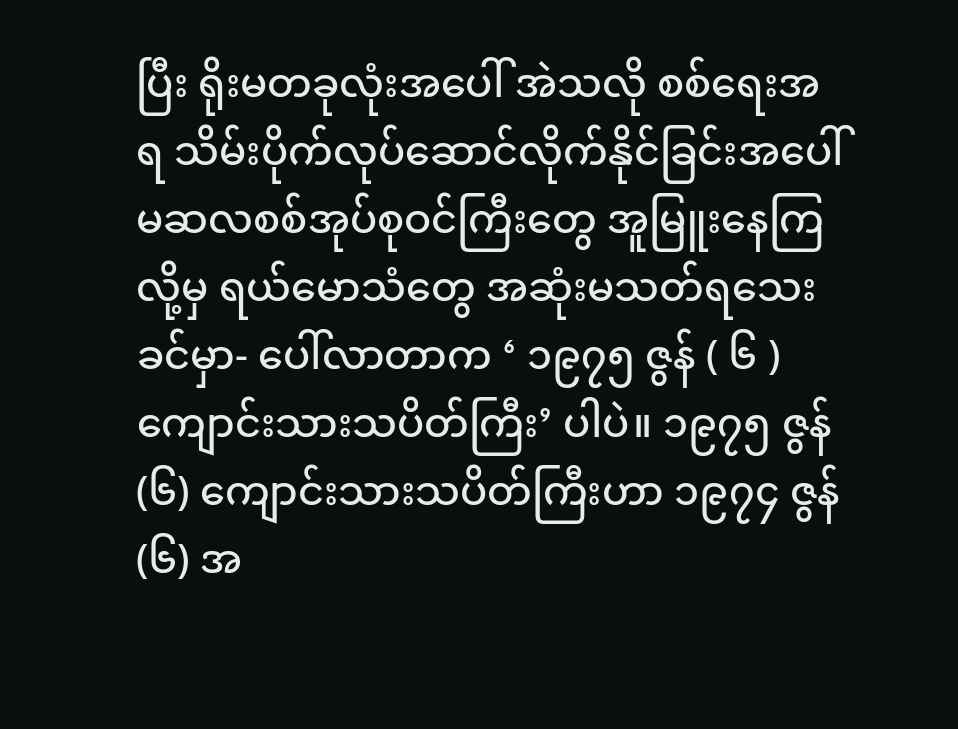ပြီး ရိုးမတခုလုံးအပေါ် အဲသလို စစ်ရေးအရ သိမ်းပိုက်လုပ်ဆောင်လိုက်နိုင်ခြင်းအပေါ် မဆလစစ်အုပ်စုဝင်ကြီးတွေ အူမြူးနေကြလို့မှ ရယ်မောသံတွေ အဆုံးမသတ်ရသေးခင်မှာ- ပေါ်လာတာက ‘ ၁၉၇၅ ဇွန် ( ၆ ) ကျောင်းသားသပိတ်ကြီး’ ပါပဲ။ ၁၉၇၅ ဇွန် (၆) ကျောင်းသားသပိတ်ကြီးဟာ ၁၉၇၄ ဇွန် (၆) အ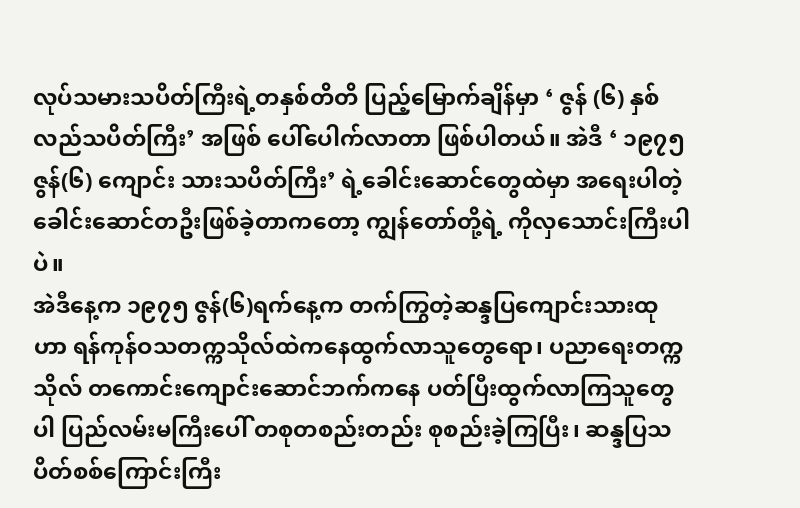လုပ်သမားသပိတ်ကြီးရဲ့တနှစ်တိတိ ပြည့်မြောက်ချိန်မှာ ‘ ဇွန် (၆) နှစ် လည်သပိတ်ကြီး’ အဖြစ် ပေါ်ပေါက်လာတာ ဖြစ်ပါတယ်။ အဲဒီ ‘ ၁၉၇၅ ဇွန်(၆) ကျောင်း သားသပိတ်ကြီး’ ရဲ့ခေါင်းဆောင်တွေထဲမှာ အရေးပါတဲ့ခေါင်းဆောင်တဦးဖြစ်ခဲ့တာကတော့ ကျွန်တော်တို့ရဲ့ ကိုလှသောင်းကြီးပါပဲ။
အဲဒီနေ့က ၁၉၇၅ ဇွန်(၆)ရက်နေ့က တက်ကြွတဲ့ဆန္ဒပြကျောင်းသားထုဟာ ရန်ကုန်ဝသတက္ကသိုလ်ထဲကနေထွက်လာသူတွေရော၊ ပညာရေးတက္ကသိုလ် တကောင်းကျောင်းဆောင်ဘက်ကနေ ပတ်ပြီးထွက်လာကြသူတွေပါ ပြည်လမ်းမကြီးပေါ် တစုတစည်းတည်း စုစည်းခဲ့ကြပြီး၊ ဆန္ဒပြသပိတ်စစ်ကြောင်းကြီး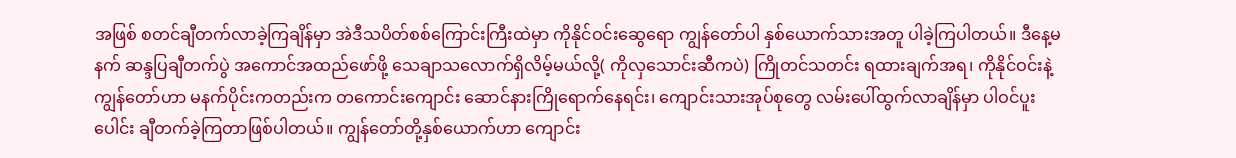အဖြစ် စတင်ချီတက်လာခဲ့ကြချိန်မှာ အဲဒီသပိတ်စစ်ကြောင်းကြီးထဲမှာ ကိုနိုင်ဝင်းဆွေရော ကျွန်တော်ပါ နှစ်ယောက်သားအတူ ပါခဲ့ကြပါတယ်။ ဒီနေ့မနက် ဆန္ဒပြချီတက်ပွဲ အကောင်အထည်ဖော်ဖို့ သေချာသလောက်ရှိလိမ့်မယ်လို့( ကိုလှသောင်းဆီကပဲ) ကြိုတင်သတင်း ရထားချက်အရ၊ ကိုနိုင်ဝင်းနဲ့ကျွန်တော်ဟာ မနက်ပိုင်းကတည်းက တကောင်းကျောင်း ဆောင်နားကြိုရောက်နေရင်း၊ ကျောင်းသားအုပ်စုတွေ လမ်းပေါ်ထွက်လာချိန်မှာ ပါဝင်ပူးပေါင်း ချီတက်ခဲ့ကြတာဖြစ်ပါတယ်။ ကျွန်တော်တို့နှစ်ယောက်ဟာ ကျောင်း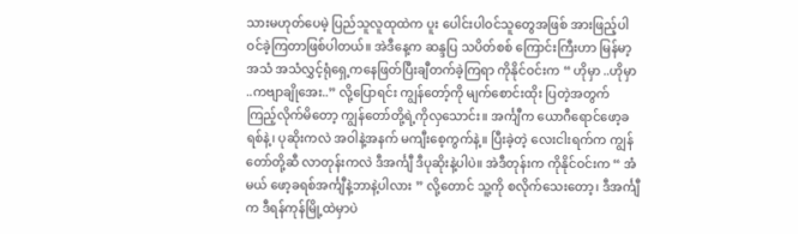သားမဟုတ်ပေမဲ့ ပြည်သူလူထုထဲက ပူး ပေါင်းပါဝင်သူတွေအဖြစ် အားဖြည့်ပါဝင်ခဲ့ကြတာဖြစ်ပါတယ်။ အဲဒီနေ့က ဆန္ဒပြ သပိတ်စစ် ကြောင်းကြီးဟာ မြန်မာ့အသံ အသံလွှင့်ရုံရှေ့ကနေဖြတ်ပြီးချီတက်ခဲ့ကြရာ ကိုနိုင်ဝင်းက “ ဟိုမှာ ..ဟိုမှာ ..ကဗျာချိုအေး..” လို့ပြောရင်း ကျွန်တော့်ကို မျက်စောင်းထိုး ပြတဲ့အတွက် ကြည့်လိုက်မိတော့ ကျွန်တော်တို့ရဲ့ကိုလှသောင်း။ အင်္ကျီက ယောဂီရောင်ဖော့ခရစ်နဲ့၊ ပုဆိုးကလဲ အဝါနဲ့အနက် မကျီးစေ့ကွက်နဲ့။ ပြီးခဲ့တဲ့ လေးငါးရက်က ကျွန်တော်တို့ဆီ လာတုန်းကလဲ ဒီအင်္ကျီ ဒီပုဆိုးနဲ့ပါပဲ။ အဲဒီတုန်းက ကိုနိုင်ဝင်းက “ အံမယ် ဖော့ခရစ်အင်္ကျီနဲ့ဘာနဲ့ပါလား ” လို့တောင် သူ့ကို စလိုက်သေးတော့၊ ဒီအင်္ကျီက ဒီရန်ကုန်မြို့ထဲမှာပဲ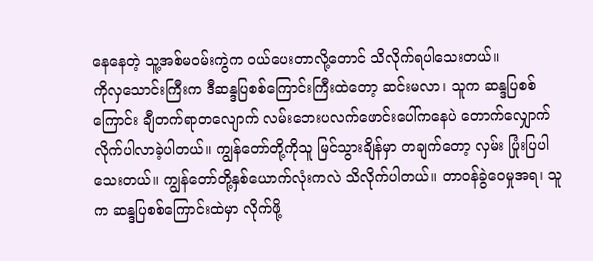နေနေတဲ့ သူ့အစ်မဝမ်းကွဲက ဝယ်ပေးတာလို့တောင် သိလိုက်ရပါသေးတယ်။
ကိုလှသောင်းကြီးက ဒီဆန္ဒပြစစ်ကြောင်းကြီးထဲတော့ ဆင်းမလာ၊ သူက ဆန္ဒပြစစ်ကြောင်း ချီတက်ရာတလျောက် လမ်းဘေးပလက်ဖောင်းပေါ်ကနေပဲ တောက်လျှောက် လိုက်ပါလာခဲ့ပါတယ်။ ကျွန်တော်တို့ကိုသူ မြင်သွားချိန်မှာ တချက်တော့ လှမ်း ပြုံးပြပါသေးတယ်။ ကျွန်တော်တို့နှစ်ယောက်လုံးကလဲ သိလိုက်ပါတယ်။ တာဝန်ခွဲဝေမှုအရ၊ သူက ဆန္ဒပြစစ်ကြောင်းထဲမှာ လိုက်ဖို့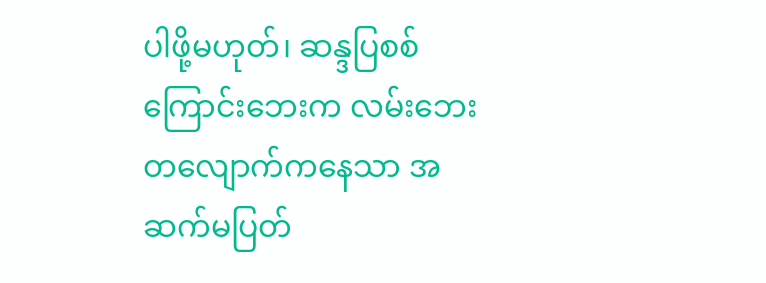ပါဖို့မဟုတ်၊ ဆန္ဒပြစစ်ကြောင်းဘေးက လမ်းဘေးတလျောက်ကနေသာ အဆက်မပြတ်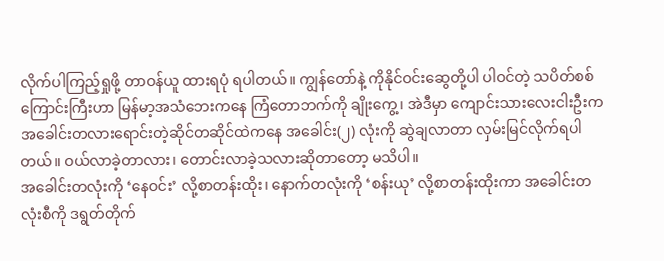လိုက်ပါကြည့်ရှုဖို့ တာဝန်ယူ ထားရပုံ ရပါတယ်။ ကျွန်တော်နဲ့ ကိုနိုင်ဝင်းဆွေတို့ပါ ပါဝင်တဲ့ သပိတ်စစ် ကြောင်းကြီးဟာ မြန်မာ့အသံဘေးကနေ ကြံတောဘက်ကို ချိုးကွေ့၊ အဲဒီမှာ ကျောင်းသားလေးငါးဦးက အခေါင်းတလားရောင်းတဲ့ဆိုင်တဆိုင်ထဲကနေ အခေါင်း(၂) လုံးကို ဆွဲချလာတာ လှမ်းမြင်လိုက်ရပါတယ်။ ဝယ်လာခဲ့တာလား၊ တောင်းလာခဲ့သလားဆိုတာတော့ မသိပါ။
အခေါင်းတလုံးကို ‘နေဝင်း’ လို့စာတန်းထိုး၊ နောက်တလုံးကို ‘စန်းယု’ လို့စာတန်းထိုးကာ အခေါင်းတလုံးစီကို ဒရွတ်တိုက်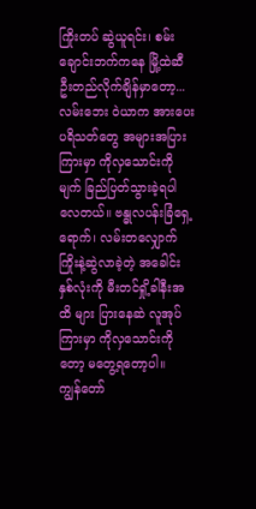ကြိုးတပ် ဆွဲယူရင်း၊ စမ်းချောင်းဘက်ကနေ မြို့ထဲဆီဦးတည်လိုက်ချိန်မှာတော့... လမ်းဘေး ဝဲယာက အားပေးပရိသတ်တွေ အများအပြားကြားမှာ ကိုလှသောင်းကို မျက် ခြည်ပြတ်သွားခဲ့ရပါလေတယ်။ ဗန္ဓုလပန်းခြံရှေ့ရောက်၊ လမ်းတလျှောက် ကြိုးနဲ့ဆွဲလာခဲ့တဲ့ အခေါင်းနှစ်လုံးကို မီးတင်ရှို့ခါနီးအထိ များ ပြားနေဆဲ လူအုပ်ကြားမှာ ကိုလှသောင်းကိုတော့ မတွေ့ရတော့ပါ။
ကျွန်တော်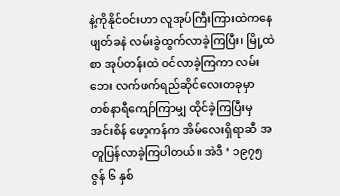နဲ့ကိုနိုင်ဝင်းဟာ လူအုပ်ကြီးကြားထဲကနေ ဖျတ်ခနဲ လမ်းခွဲထွက်လာခဲ့ကြပြီး၊ မြို့ထဲ စာ အုပ်တန်းထဲ ဝင်လာခဲ့ကြကာ လမ်းဘေး လက်ဖက်ရည်ဆိုင်လေးတခုမှာ တစ်နာရီကျော်ကြာမျှ ထိုင်ခဲ့ကြပြီးမှ အင်းစိန် ဖော့ကန်က အိမ်လေးရှိရာဆီ အတူပြန်လာခဲ့ကြပါတယ်။ အဲဒီ ‘ ၁၉၇၅ ဇွန် ၆ နှစ်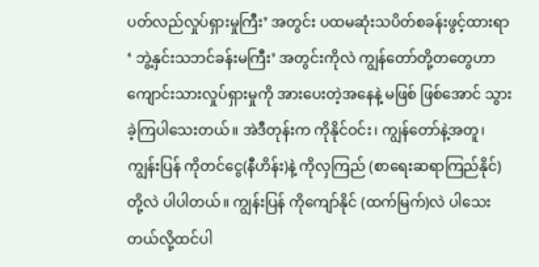ပတ်လည်လှုပ်ရှားမှုကြီး’ အတွင်း ပထမဆုံးသပိတ်စခန်းဖွင့်ထားရာ ‘ ဘွဲ့နှင်းသဘင်ခန်းမကြီး’ အတွင်းကိုလဲ ကျွန်တော်တို့တတွေဟာ ကျောင်းသားလှုပ်ရှားမှုကို အားပေးတဲ့အနေနဲ့ မဖြစ် ဖြစ်အောင် သွားခဲ့ကြပါသေးတယ်။ အဲဒီတုန်းက ကိုနိုင်ဝင်း၊ ကျွန်တော်နဲ့အတူ၊ ကျွန်းပြန် ကိုတင်ငွေ(နီဟိန်း)နဲ့ ကိုလှကြည် (စာရေးဆရာကြည်နိုင်) တို့လဲ ပါပါတယ်။ ကျွန်းပြန် ကိုကျော်နိုင် (ထက်မြက်)လဲ ပါသေးတယ်လို့ထင်ပါ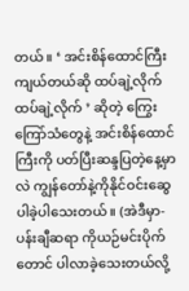တယ်။ ‘ အင်းစိန်ထောင်ကြီး ကျယ်တယ်ဆို ထပ်ချဲ့လိုက် ထပ်ချဲ့လိုက် ’ ဆိုတဲ့ ကြွေးကြော်သံတွေနဲ့ အင်းစိန်ထောင်ကြီးကို ပတ်ပြီးဆန္ဒပြတဲ့နေ့မှာလဲ ကျွန်တော်နဲ့ကိုနိုင်ဝင်းဆွေ ပါခဲ့ပါသေးတယ်။ (အဲဒီမှာ- ပန်းချီဆရာ ကိုယဉ်မင်းပိုက်တောင် ပါလာခဲ့သေးတယ်လို့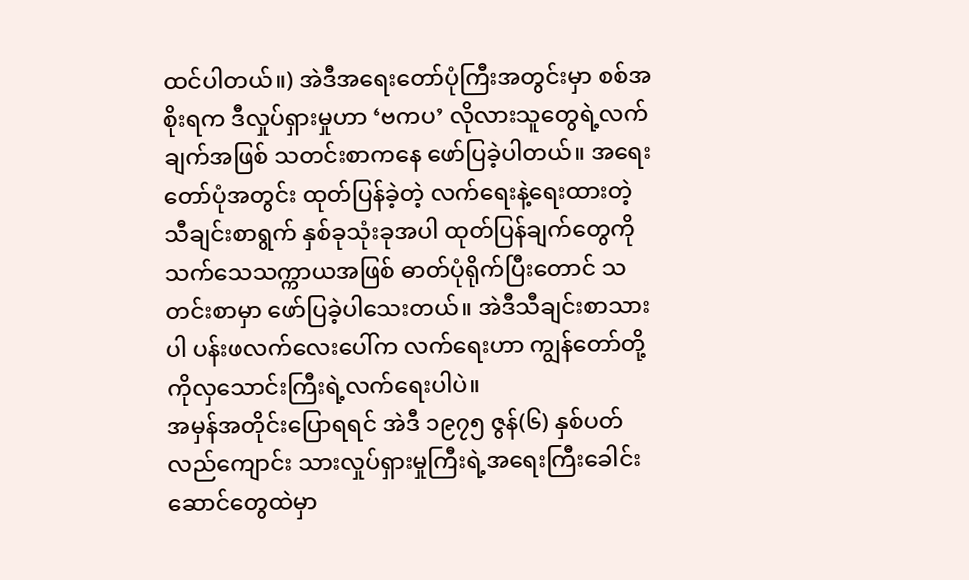ထင်ပါတယ်။) အဲဒီအရေးတော်ပုံကြီးအတွင်းမှာ စစ်အစိုးရက ဒီလှုပ်ရှားမှုဟာ ‘ဗကပ’ လိုလားသူတွေရဲ့လက်ချက်အဖြစ် သတင်းစာကနေ ဖော်ပြခဲ့ပါတယ်။ အရေးတော်ပုံအတွင်း ထုတ်ပြန်ခဲ့တဲ့ လက်ရေးနဲ့ရေးထားတဲ့ သီချင်းစာရွက် နှစ်ခုသုံးခုအပါ ထုတ်ပြန်ချက်တွေကို သက်သေသက္ကာယအဖြစ် ဓာတ်ပုံရိုက်ပြီးတောင် သတင်းစာမှာ ဖော်ပြခဲ့ပါသေးတယ်။ အဲဒီသီချင်းစာသားပါ ပန်းဖလက်လေးပေါ်က လက်ရေးဟာ ကျွန်တော်တို့ ကိုလှသောင်းကြီးရဲ့လက်ရေးပါပဲ။
အမှန်အတိုင်းပြောရရင် အဲဒီ ၁၉၇၅ ဇွန်(၆) နှစ်ပတ်လည်ကျောင်း သားလှုပ်ရှားမှုကြီးရဲ့အရေးကြီးခေါင်းဆောင်တွေထဲမှာ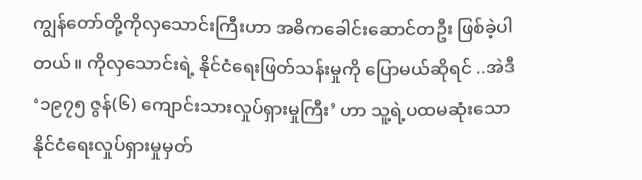ကျွန်တော်တို့ကိုလှသောင်းကြီးဟာ အဓိကခေါင်းဆောင်တဦး ဖြစ်ခဲ့ပါတယ်။ ကိုလှသောင်းရဲ့ နိုင်ငံရေးဖြတ်သန်းမှုကို ပြောမယ်ဆိုရင် ..အဲဒီ ‘၁၉၇၅ ဇွန်(၆) ကျောင်းသားလှုပ်ရှားမှုကြီး’ ဟာ သူ့ရဲ့ပထမဆုံးသော နိုင်ငံရေးလှုပ်ရှားမှုမှတ်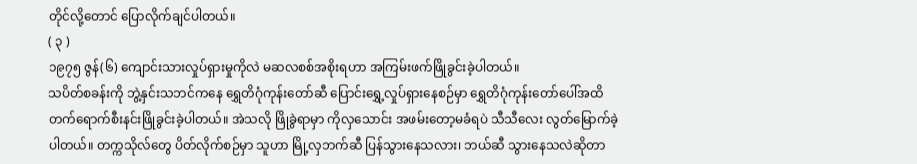တိုင်လို့တောင် ပြောလိုက်ချင်ပါတယ်။
( ၃ )
၁၉၇၅ ဇွန်(၆) ကျောင်းသားလှုပ်ရှားမှုကိုလဲ မဆလစစ်အစိုးရဟာ အကြမ်းဖက်ဖြိုခွင်းခဲ့ပါတယ်။
သပိတ်စခန်းကို ဘွဲ့နှင်းသဘင်ကနေ ရွှေတိဂုံကုန်းတော်ဆီ ပြောင်းရွှေ့လှုပ်ရှားနေစဉ်မှာ ရွှေတိဂုံကုန်းတော်ပေါ်အထိ တက်ရောက်စီးနင်းဖြိုခွင်းခဲ့ပါတယ်။ အဲသလို ဖြိုခွဲရာမှာ ကိုလှသောင်း အဖမ်းတော့မခံရပဲ သီသီလေး လွတ်မြောက်ခဲ့ပါတယ်။ တက္ကသိုလ်တွေ ပိတ်လိုက်စဉ်မှာ သူဟာ မြို့လှဘက်ဆီ ပြန်သွားနေသလား၊ ဘယ်ဆီ သွားနေသလဲဆိုတာ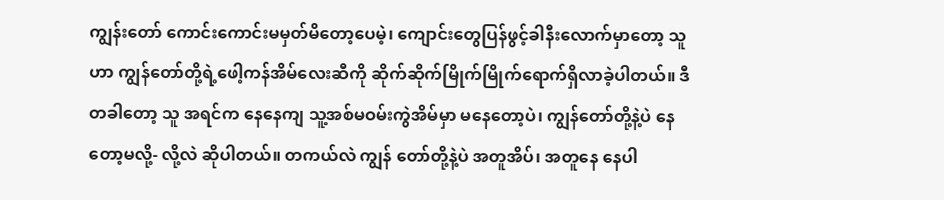ကျွန်းတော် ကောင်းကောင်းမမှတ်မိတော့ပေမဲ့၊ ကျောင်းတွေပြန်ဖွင့်ခါနီးလောက်မှာတော့ သူဟာ ကျွန်တော်တို့ရဲ့ဖေါ့ကန်အိမ်လေးဆီကို ဆိုက်ဆိုက်မြိုက်မြိုက်ရောက်ရှိလာခဲ့ပါတယ်။ ဒီတခါတော့ သူ အရင်က နေနေကျ သူ့အစ်မဝမ်းကွဲအိမ်မှာ မနေတော့ပဲ၊ ကျွန်တော်တို့နဲ့ပဲ နေတော့မလို့- လို့လဲ ဆိုပါတယ်။ တကယ်လဲ ကျွန် တော်တို့နဲ့ပဲ အတူအိပ်၊ အတူနေ နေပါ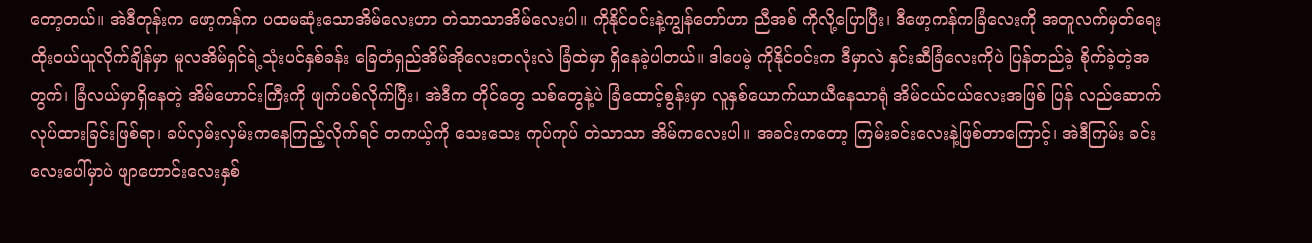တော့တယ်။ အဲဒီတုန်းက ဖော့ကန်က ပထမဆုံးသောအိမ်လေးဟာ တဲသာသာအိမ်လေးပါ။ ကိုနိုင်ဝင်းနဲ့ကျွန်တော်ဟာ ညီအစ် ကိုလို့ပြောပြီး၊ ဒီဖော့ကန်ကခြံလေးကို အတူလက်မှတ်ရေးထိုးဝယ်ယူလိုက်ချိန်မှာ မူလအိမ်ရှင်ရဲ့သုံးပင်နှစ်ခန်း ခြေတံရှည်အိမ်အိုလေးတလုံးလဲ ခြံထဲမှာ ရှိနေခဲ့ပါတယ်။ ဒါပေမဲ့ ကိုနိုင်ဝင်းက ဒီမှာလဲ နှင်းဆီခြံလေးကိုပဲ ပြန်တည်ခဲ့ စိုက်ခဲ့တဲ့အတွက်၊ ခြံလယ်မှာရှိနေတဲ့ အိမ်ဟောင်းကြီးကို ဖျက်ပစ်လိုက်ပြီး၊ အဲဒီက တိုင်တွေ သစ်တွေနဲ့ပဲ ခြံထောင့်စွန်းမှာ လူနှစ်ယောက်ယာယီနေသာရုံ အိမ်ငယ်ငယ်လေးအဖြစ် ပြန် လည်ဆောက်လုပ်ထားခြင်းဖြစ်ရာ၊ ခပ်လှမ်းလှမ်းကနေကြည့်လိုက်ရင် တကယ့်ကို သေးသေး ကုပ်ကုပ် တဲသာသာ အိမ်ကလေးပါ။ အခင်းကတော့ ကြမ်းခင်းလေးနဲ့ဖြစ်တာကြောင့်၊ အဲဒီကြမ်း ခင်းလေးပေါ်မှာပဲ ဖျာဟောင်းလေးနှစ်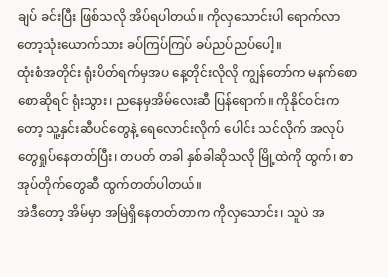ချပ် ခင်းပြီး ဖြစ်သလို အိပ်ရပါတယ်။ ကိုလှသောင်းပါ ရောက်လာတော့သုံးယောက်သား ခပ်ကြပ်ကြပ် ခပ်ညပ်ညပ်ပေါ့။
ထုံးစံအတိုင်း ရုံးပိတ်ရက်မှအပ နေ့တိုင်းလိုလို ကျွန်တော်က မနက်စောစောဆိုရင် ရုံးသွား၊ ညနေမှအိမ်လေးဆီ ပြန်ရောက်။ ကိုနိုင်ဝင်းကတော့ သူ့နှင်းဆီပင်တွေနဲ့ ရေလောင်းလိုက် ပေါင်း သင်လိုက် အလုပ်တွေရှုပ်နေတတ်ပြီး၊ တပတ် တခါ နှစ်ခါဆိုသလို မြို့ထဲကို ထွက်၊ စာအုပ်တိုက်တွေဆီ ထွက်တတ်ပါတယ်။
အဲဒီတော့ အိမ်မှာ အမြဲရှိနေတတ်တာက ကိုလှသောင်း၊ သူပဲ အ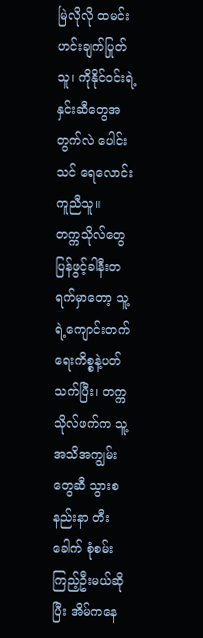မြဲလိုလို ထမင်းဟင်းချက်ပြုတ်သူ၊ ကိုနိုင်ဝင်းရဲ့နှင်းဆီတွေအတွက်လဲ ပေါင်းသင် ရေလောင်း ကူညီသူ။
တက္ကသိုလ်တွေ ပြန်ဖွင့်ခါနီးတရက်မှာတော့ သူ့ရဲ့ကျောင်းတက်ရေးကိစ္စနဲ့ပတ်သက်ပြီး၊ တက္ကသိုလ်ဖက်က သူ့အသိအကျွမ်းတွေဆီ သွားစနည်းနာ တီးခေါက် စုံစမ်းကြည့်ဦးမယ်ဆိုပြီး အိမ်ကနေ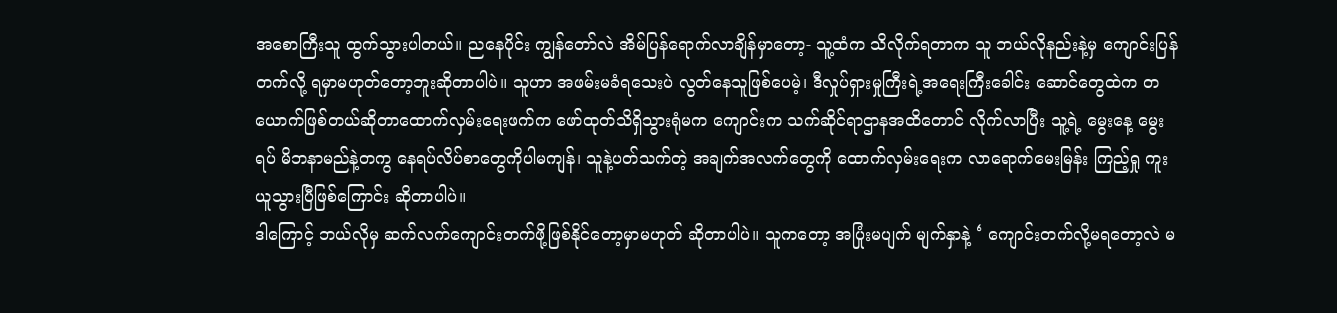အစောကြီးသူ ထွက်သွားပါတယ်။ ညနေပိုင်း ကျွန်တော်လဲ အိမ်ပြန်ရောက်လာချိန်မှာတော့- သူ့ထံက သိလိုက်ရတာက သူ ဘယ်လိုနည်းနဲ့မှ ကျောင်းပြန်တက်လို့ ရမှာမဟုတ်တော့ဘူးဆိုတာပါပဲ။ သူဟာ အဖမ်းမခံရသေးပဲ လွတ်နေသူဖြစ်ပေမဲ့၊ ဒီလှုပ်ရှားမှုကြီးရဲ့အရေးကြီးခေါင်း ဆောင်တွေထဲက တယောက်ဖြစ်တယ်ဆိုတာထောက်လှမ်းရေးဖက်က ဖော်ထုတ်သိရှိသွားရုံမက ကျောင်းက သက်ဆိုင်ရာဌာနအထိတောင် လိုက်လာပြီး သူ့ရဲ့ မွေးနေ့ မွေးရပ် မိဘနာမည်နဲ့တကွ နေရပ်လိပ်စာတွေကိုပါမကျန်၊ သူနဲ့ပတ်သက်တဲ့ အချက်အလက်တွေကို ထောက်လှမ်းရေးက လာရောက်မေးမြန်း ကြည့်ရှု ကူးယူသွားပြီဖြစ်ကြောင်း ဆိုတာပါပဲ။
ဒါကြောင့် ဘယ်လိုမှ ဆက်လက်ကျောင်းတက်ဖို့ဖြစ်နိုင်တော့မှာမဟုတ် ဆိုတာပါပဲ။ သူကတော့ အပြုံးမပျက် မျက်နှာနဲ့ ‘ ကျောင်းတက်လို့မရတော့လဲ မ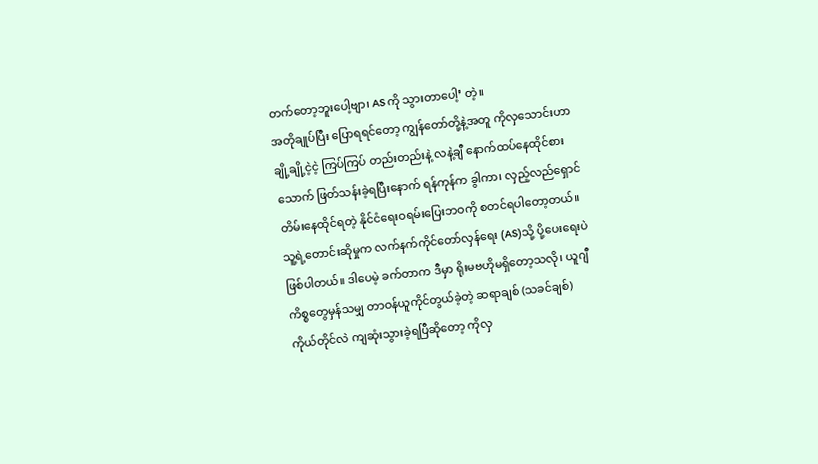တက်တော့ဘူးပေါ့ဗျာ၊ AS ကို သွားတာပေါ့’ တဲ့။
အတိုချုပ်ပြီး ပြောရရင်တော့ ကျွန်တော်တို့နဲ့အတူ ကိုလှသောင်းဟာ ချို့ချို့ငဲ့ငဲ့ ကြပ်ကြပ် တည်းတည်းနဲ့ လနဲ့ချီ နောက်ထပ်နေထိုင်စားသောက် ဖြတ်သန်းခဲ့ရပြီးနောက် ရန်ကုန်က ခွါကာ၊ လှည့်လည်ရှောင်တိမ်းနေထိုင်ရတဲ့ နိုင်ငံရေးဝရမ်းပြေးဘဝကို စတင်ရပါတော့တယ်။
သူ့ရဲ့တောင်းဆိုမှုက လက်နက်ကိုင်တော်လှန်ရေး (AS)သို့ ပို့ပေးရေးပဲ ဖြစ်ပါတယ်။ ဒါပေမဲ့ ခက်တာက ဒီမှာ ရိုးမဗဟိုမရှိတော့သလို၊ ယူဂျီကိစ္စတွေမှန်သမျှ တာဝန်ယူကိုင်တွယ်ခဲ့တဲ့ ဆရာချစ် (သခင်ချစ်) ကိုယ်တိုင်လဲ ကျဆုံးသွားခဲ့ရပြီဆိုတော့ ကိုလှ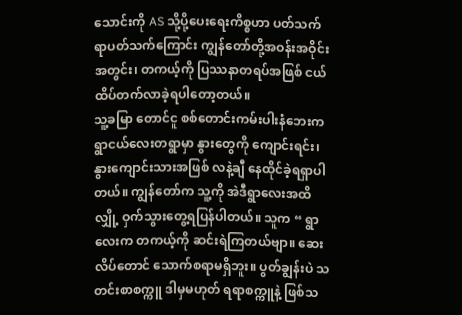သောင်းကို AS သို့ပို့ပေးရေးကိစ္စဟာ ပတ်သက်ရာပတ်သက်ကြောင်း ကျွန်တော်တို့အဝန်းအဝိုင်းအတွင်း၊ တကယ့်ကို ပြဿနာတရပ်အဖြစ် ငယ်ထိပ်တက်လာခဲ့ရပါတော့တယ်။
သူ့ခမြာ တောင်ငူ စစ်တောင်းကမ်းပါးနံဘေးက ရွာငယ်လေးတရွာမှာ နွားတွေကို ကျောင်းရင်း၊ နွားကျောင်းသားအဖြစ် လနဲ့ချီ နေထိုင်ခဲ့ရရှာပါတယ်။ ကျွန်တော်က သူ့ကို အဲဒီရွာလေးအထိ လျှို့ ဝှက်သွားတွေ့ရပြန်ပါတယ်။ သူက “ ရွာလေးက တကယ့်ကို ဆင်းရဲကြတယ်ဗျာ။ ဆေးလိပ်တောင် သောက်စရာမရှိဘူး။ ပွတ်ချွန်းပဲ သတင်းစာစက္ကူ ဒါမှမဟုတ် ရရာစက္ကူနဲ့ ဖြစ်သ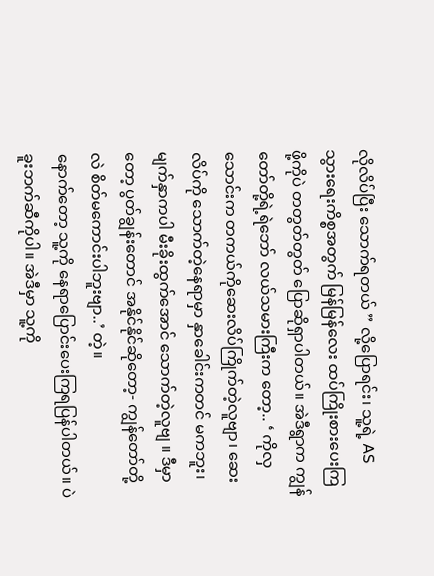လိုလိပ်ပြီး သောက်ရတယ် ” လို့ပြောရင်း၊ သူ့ရဲ့ AS သွားရေးကိစ္စအတွက် မြန်မြန်လေး ထပ်ကြိုးစားပေးကြဖို့ကိုပဲ တတွတ်တွတ် ပြောဆိုရှာပါတယ်။ အဲဒီရွာက ကျွန်တော်တို့ရဲ့ရဲဘော် လယ်သမားကြီးက တော့.. ‘ ကိုလှသောင်းက တကယ်ကိုဆေးလိပ်ကြိုက်တဲ့လူဗျာ၊ ဆေးလိပ်ကို သောက်တဲ့နေရာမှာ နှာခေါင်းကတင် မကဘူး၊ မျက်နှာကပါ မီးခိုးထွက်အောင် သောက်တဲ့လူဗျ ။ ဒီမှာတော့ ပွတ်ချွန်းတောင် အနိုင်နိုင်ဆိုတော့- ကျွန်တော်တို့လဲ စိတ်မကောင်းပါဘူးဗျာ..’ တဲ့။
နောက်တော့ သူ့ကို နေရာပြောင်းပေးကြရပြန်ပါတယ်။ ပဲခူးဘက်ဆီကိုပါ။ အဲဒီမှာ သူ့ကို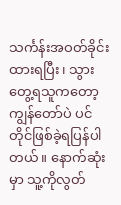သင်္ကန်းအဝတ်ခိုင်းထားရပြီး၊ သွားတွေ့ရသူကတော့ ကျွန်တော်ပဲ ပင်တိုင်ဖြစ်ခဲ့ရပြန်ပါတယ်။ နောက်ဆုံးမှာ သူ့ကိုလွတ်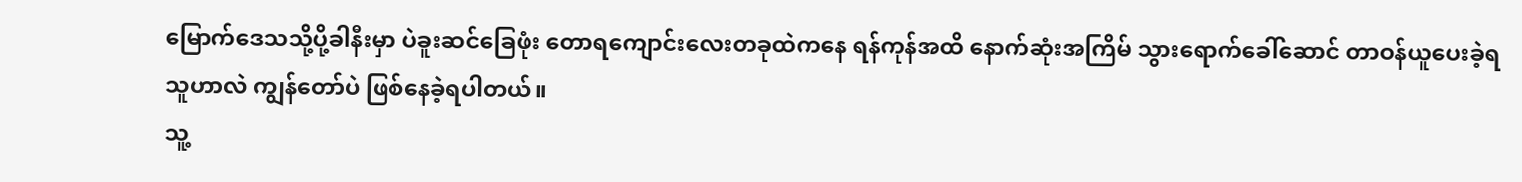မြောက်ဒေသသို့ပို့ခါနီးမှာ ပဲခူးဆင်ခြေဖုံး တောရကျောင်းလေးတခုထဲကနေ ရန်ကုန်အထိ နောက်ဆုံးအကြိမ် သွားရောက်ခေါ်ဆောင် တာဝန်ယူပေးခဲ့ရသူဟာလဲ ကျွန်တော်ပဲ ဖြစ်နေခဲ့ရပါတယ်။
သူ့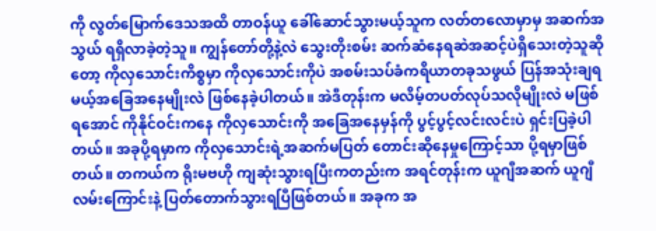ကို လွတ်မြောက်ဒေသအထိ တာဝန်ယူ ခေါ်ဆောင်သွားမယ့်သူက လတ်တလောမှာမှ အဆက်အသွယ် ရရှိလာခဲ့တဲ့သူ။ ကျွန်တော်တို့နဲ့လဲ သွေးတိုးစမ်း ဆက်ဆံနေရဆဲအဆင့်ပဲရှိသေးတဲ့သူဆိုတော့ ကိုလှသောင်းကိစ္စမှာ ကိုလှသောင်းကိုပဲ အစမ်းသပ်ခံကရိယာတခုသဖွယ် ပြန်အသုံးချရမယ့်အခြေအနေမျိုးလဲ ဖြစ်နေခဲ့ပါတယ်။ အဲဒီတုန်းက မလိမ့်တပတ်လုပ်သလိုမျိုးလဲ မဖြစ်ရအောင် ကိုနိုင်ဝင်းကနေ ကိုလှသောင်းကို အခြေအနေမှန်ကို ပွင့်ပွင့်လင်းလင်းပဲ ရှင်းပြခဲ့ပါတယ်။ အခုပို့ရမှာက ကိုလှသောင်းရဲ့အဆက်မပြတ် တောင်းဆိုနေမှုကြောင့်သာ ပို့ရမှာဖြစ်တယ်။ တကယ်က ရိုးမဗဟို ကျဆုံးသွားရပြီးကတည်းက အရင်တုန်းက ယူဂျီအဆက် ယူဂျီလမ်းကြောင်းနဲ့ ပြတ်တောက်သွားရပြီဖြစ်တယ်။ အခုက အ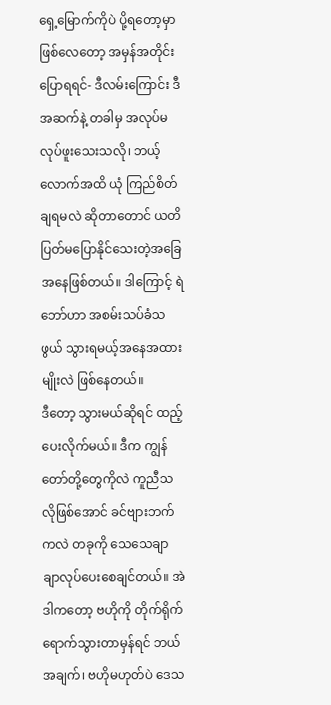ရှေ့မြောက်ကိုပဲ ပို့ရတော့မှာဖြစ်လေတော့ အမှန်အတိုင်းပြောရရင်- ဒီလမ်းကြောင်း ဒီအဆက်နဲ့ တခါမှ အလုပ်မလုပ်ဖူးသေးသလို၊ ဘယ့်လောက်အထိ ယုံ ကြည်စိတ်ချရမလဲ ဆိုတာတောင် ယတိပြတ်မပြောနိုင်သေးတဲ့အခြေအနေဖြစ်တယ်။ ဒါကြောင့် ရဲဘော်ဟာ အစမ်းသပ်ခံသဖွယ် သွားရမယ့်အနေအထားမျိုးလဲ ဖြစ်နေတယ်။
ဒီတော့ သွားမယ်ဆိုရင် ထည့်ပေးလိုက်မယ်။ ဒီက ကျွန်တော်တို့တွေကိုလဲ ကူညီသလိုဖြစ်အောင် ခင်ဗျားဘက်ကလဲ တခုကို သေသေချာချာလုပ်ပေးစေချင်တယ်။ အဲဒါကတော့ ဗဟိုကို တိုက်ရိုက်ရောက်သွားတာမှန်ရင် ဘယ်အချက်၊ ဗဟိုမဟုတ်ပဲ ဒေသ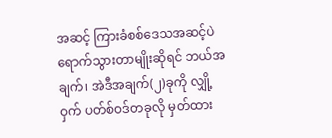အဆင့် ကြားခံစစ်ဒေသအဆင့်ပဲ ရောက်သွားတာမျိုးဆိုရင် ဘယ်အချက်၊ အဲဒီအချက်(၂)ခုကို လျှို့ဝှက် ပတ်စ်ဝဒ်တခုလို မှတ်ထား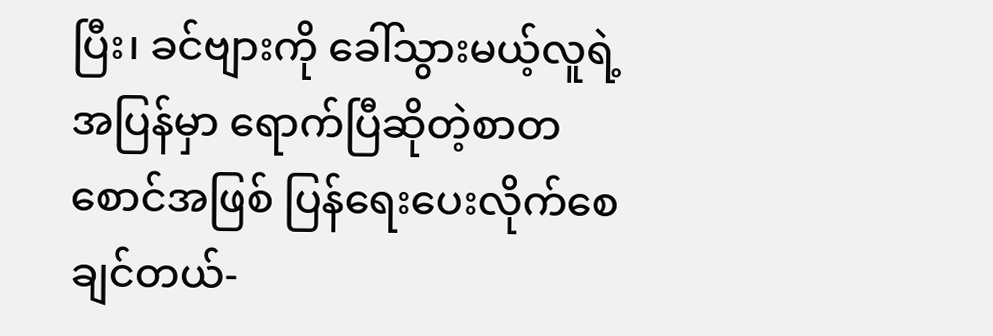ပြီး၊ ခင်ဗျားကို ခေါ်သွားမယ့်လူရဲ့အပြန်မှာ ရောက်ပြီဆိုတဲ့စာတစောင်အဖြစ် ပြန်ရေးပေးလိုက်စေချင်တယ်-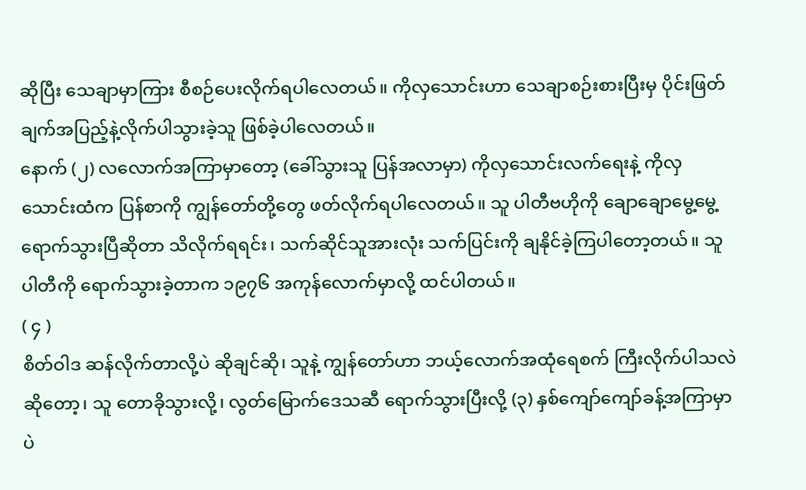ဆိုပြီး သေချာမှာကြား စီစဉ်ပေးလိုက်ရပါလေတယ်။ ကိုလှသောင်းဟာ သေချာစဉ်းစားပြီးမှ ပိုင်းဖြတ်ချက်အပြည့်နဲ့လိုက်ပါသွားခဲ့သူ ဖြစ်ခဲ့ပါလေတယ်။
နောက် (၂) လလောက်အကြာမှာတော့ (ခေါ်သွားသူ ပြန်အလာမှာ) ကိုလှသောင်းလက်ရေးနဲ့ ကိုလှသောင်းထံက ပြန်စာကို ကျွန်တော်တို့တွေ ဖတ်လိုက်ရပါလေတယ်။ သူ ပါတီဗဟိုကို ချောချောမွေ့မွေ့ရောက်သွားပြီဆိုတာ သိလိုက်ရရင်း၊ သက်ဆိုင်သူအားလုံး သက်ပြင်းကို ချနိုင်ခဲ့ကြပါတော့တယ်။ သူ ပါတီကို ရောက်သွားခဲ့တာက ၁၉၇၆ အကုန်လောက်မှာလို့ ထင်ပါတယ်။
( ၄ )
စိတ်ဝါဒ ဆန်လိုက်တာလို့ပဲ ဆိုချင်ဆို၊ သူနဲ့ ကျွန်တော်ဟာ ဘယ့်လောက်အထုံရေစက် ကြီးလိုက်ပါသလဲ ဆိုတော့၊ သူ တောခိုသွားလို့၊ လွတ်မြောက်ဒေသဆီ ရောက်သွားပြီးလို့ (၃) နှစ်ကျော်ကျော်ခန့်အကြာမှာပဲ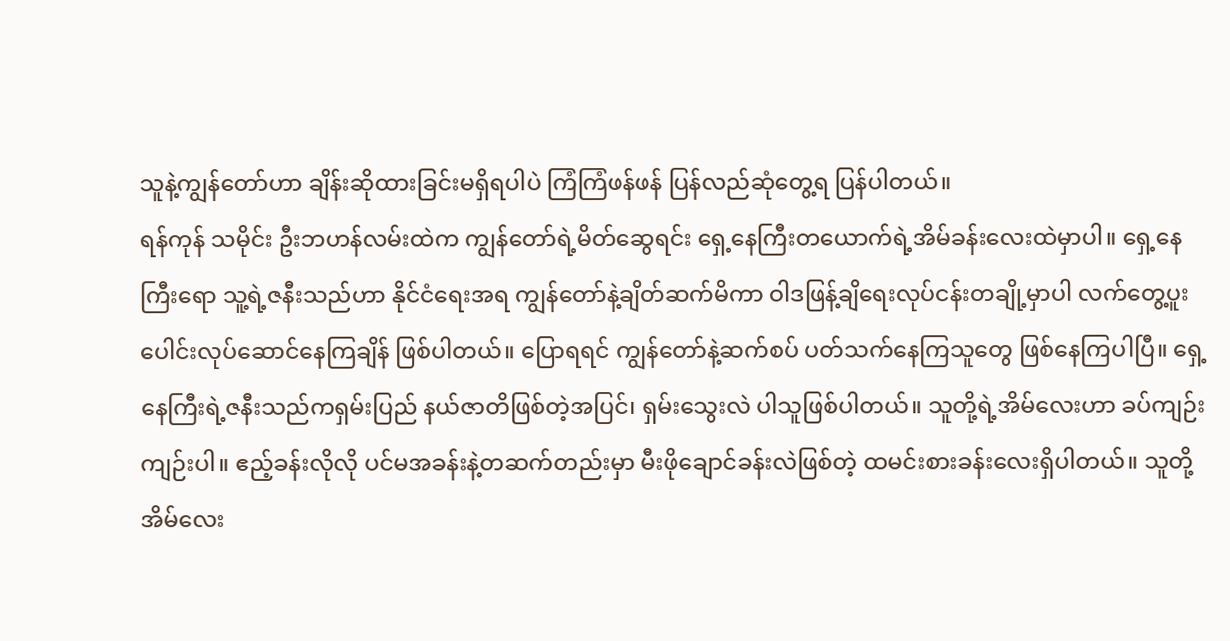သူနဲ့ကျွန်တော်ဟာ ချိန်းဆိုထားခြင်းမရှိရပါပဲ ကြံကြံဖန်ဖန် ပြန်လည်ဆုံတွေ့ရ ပြန်ပါတယ်။
ရန်ကုန် သမိုင်း ဦးဘဟန်လမ်းထဲက ကျွန်တော်ရဲ့မိတ်ဆွေရင်း ရှေ့နေကြီးတယောက်ရဲ့အိမ်ခန်းလေးထဲမှာပါ။ ရှေ့နေကြီးရော သူ့ရဲ့ဇနီးသည်ဟာ နိုင်ငံရေးအရ ကျွန်တော်နဲ့ချိတ်ဆက်မိကာ ဝါဒဖြန့်ချိရေးလုပ်ငန်းတချို့မှာပါ လက်တွေ့ပူးပေါင်းလုပ်ဆောင်နေကြချိန် ဖြစ်ပါတယ်။ ပြောရရင် ကျွန်တော်နဲ့ဆက်စပ် ပတ်သက်နေကြသူတွေ ဖြစ်နေကြပါပြီ။ ရှေ့နေကြီးရဲ့ဇနီးသည်ကရှမ်းပြည် နယ်ဇာတိဖြစ်တဲ့အပြင်၊ ရှမ်းသွေးလဲ ပါသူဖြစ်ပါတယ်။ သူတို့ရဲ့အိမ်လေးဟာ ခပ်ကျဉ်းကျဉ်းပါ။ ဧည့်ခန်းလိုလို ပင်မအခန်းနဲ့တဆက်တည်းမှာ မီးဖိုချောင်ခန်းလဲဖြစ်တဲ့ ထမင်းစားခန်းလေးရှိပါတယ်။ သူတို့အိမ်လေး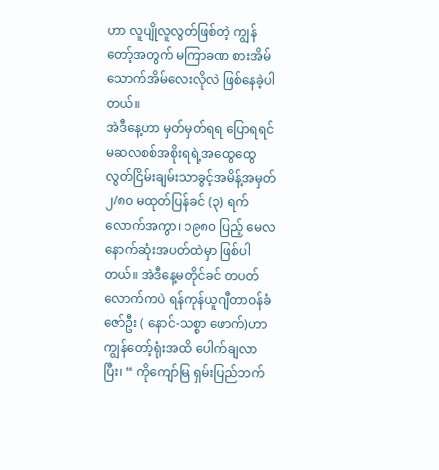ဟာ လူပျိုလူလွတ်ဖြစ်တဲ့ ကျွန်တော့်အတွက် မကြာခဏ စားအိမ် သောက်အိမ်လေးလိုလဲ ဖြစ်နေခဲ့ပါတယ်။
အဲဒီနေ့ဟာ မှတ်မှတ်ရရ ပြောရရင် မဆလစစ်အစိုးရရဲ့အထွေထွေလွတ်ငြိမ်းချမ်းသာခွင့်အမိန့်အမှတ်၂/၈၀ မထုတ်ပြန်ခင် (၃) ရက်လောက်အကွာ၊ ၁၉၈၀ ပြည့် မေလ နောက်ဆုံးအပတ်ထဲမှာ ဖြစ်ပါတယ်။ အဲဒီနေ့မတိုင်ခင် တပတ်လောက်ကပဲ ရန်ကုန်ယူဂျီတာဝန်ခံဇော်ဦး ( နောင်-သစ္စာ ဖောက်)ဟာ ကျွန်တော့်ရုံးအထိ ပေါက်ချလာပြီး၊ “ ကိုကျော်မြ ရှမ်းပြည်ဘက်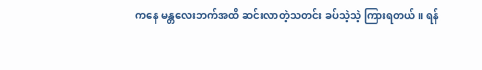ကနေ မန္တလေးဘက်အထိ ဆင်းလာတဲ့သတင်း ခပ်သဲ့သဲ့ ကြားရတယ်။ ရန်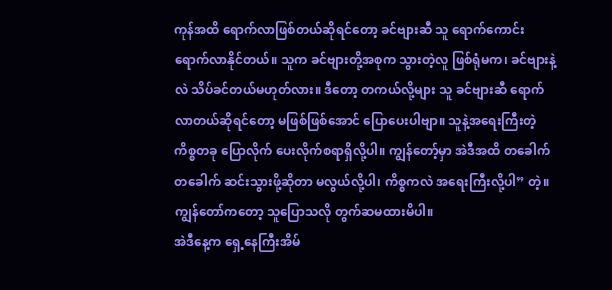ကုန်အထိ ရောက်လာဖြစ်တယ်ဆိုရင်တော့ ခင်ဗျားဆီ သူ ရောက်ကောင်း ရောက်လာနိုင်တယ်။ သူက ခင်ဗျားတို့အစုက သွားတဲ့လူ ဖြစ်ရုံမက၊ ခင်ဗျားနဲ့လဲ သိပ်ခင်တယ်မဟုတ်လား။ ဒီတော့ တကယ်လို့များ သူ ခင်ဗျားဆီ ရောက်လာတယ်ဆိုရင်တော့ မဖြစ်ဖြစ်အောင် ပြောပေးပါဗျာ။ သူနဲ့အရေးကြီးတဲ့ကိစ္စတခု ပြောလိုက် ပေးလိုက်စရာရှိလို့ပါ။ ကျွန်တော့်မှာ အဲဒီအထိ တခေါက်တခေါက် ဆင်းသွားဖို့ဆိုတာ မလွယ်လို့ပါ၊ ကိစ္စကလဲ အရေးကြီးလို့ပါ” တဲ့။ ကျွန်တော်ကတော့ သူပြောသလို တွက်ဆမထားမိပါ။
အဲဒီနေ့က ရှေ့နေကြီးအိမ်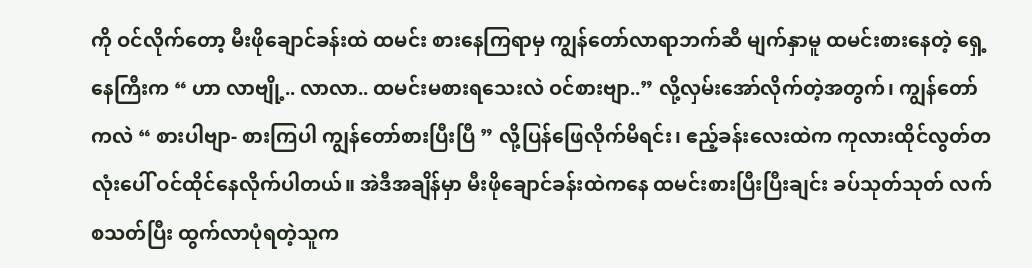ကို ဝင်လိုက်တော့ မီးဖိုချောင်ခန်းထဲ ထမင်း စားနေကြရာမှ ကျွန်တော်လာရာဘက်ဆီ မျက်နှာမူ ထမင်းစားနေတဲ့ ရှေ့နေကြီးက “ ဟာ လာဗျို့.. လာလာ.. ထမင်းမစားရသေးလဲ ဝင်စားဗျာ..” လို့လှမ်းအော်လိုက်တဲ့အတွက်၊ ကျွန်တော်ကလဲ “ စားပါဗျာ- စားကြပါ ကျွန်တော်စားပြီးပြီ ” လို့ပြန်ဖြေလိုက်မိရင်း၊ ဧည့်ခန်းလေးထဲက ကုလားထိုင်လွတ်တလုံးပေါ် ဝင်ထိုင်နေလိုက်ပါတယ်။ အဲဒီအချိန်မှာ မီးဖိုချောင်ခန်းထဲကနေ ထမင်းစားပြီးပြီးချင်း ခပ်သုတ်သုတ် လက်စသတ်ပြီး ထွက်လာပုံရတဲ့သူက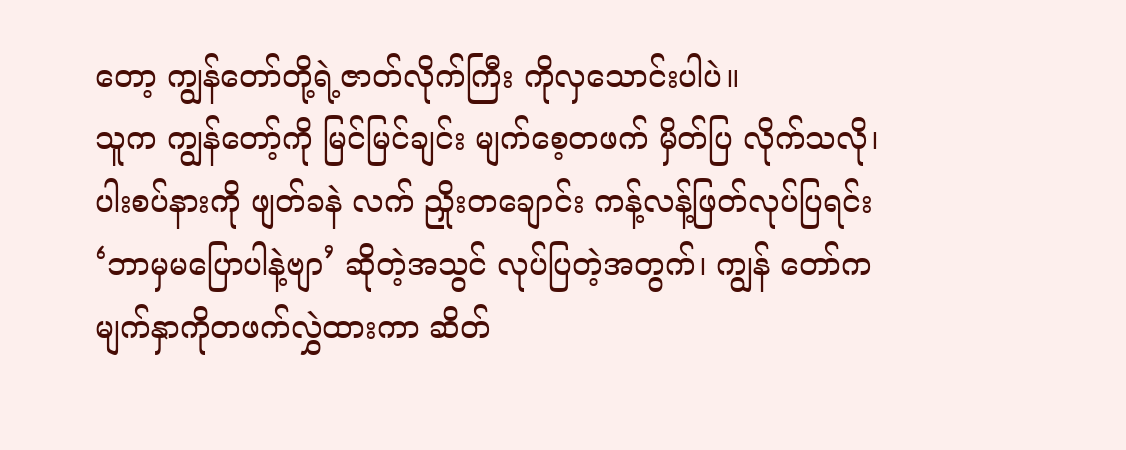တော့ ကျွန်တော်တို့ရဲ့ဇာတ်လိုက်ကြီး ကိုလှသောင်းပါပဲ။
သူက ကျွန်တော့်ကို မြင်မြင်ချင်း မျက်စေ့တဖက် မှိတ်ပြ လိုက်သလို၊ ပါးစပ်နားကို ဖျတ်ခနဲ လက် ညှိုးတချောင်း ကန့်လန့်ဖြတ်လုပ်ပြရင်း ‘ဘာမှမပြောပါနဲ့ဗျာ’ ဆိုတဲ့အသွင် လုပ်ပြတဲ့အတွက်၊ ကျွန် တော်က မျက်နှာကိုတဖက်လွှဲထားကာ ဆိတ်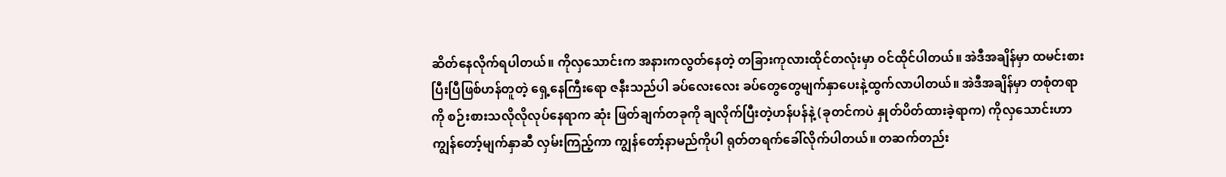ဆိတ်နေလိုက်ရပါတယ်။ ကိုလှသောင်းက အနားကလွတ်နေတဲ့ တခြားကုလားထိုင်တလုံးမှာ ဝင်ထိုင်ပါတယ်။ အဲဒီအချိန်မှာ ထမင်းစားပြီးပြီဖြစ်ဟန်တူတဲ့ ရှေ့နေကြီးရော ဇနီးသည်ပါ ခပ်လေးလေး ခပ်တွေတွေမျက်နှာပေးနဲ့ထွက်လာပါတယ်။ အဲဒီအချိန်မှာ တစုံတရာကို စဉ်းစားသလိုလိုလုပ်နေရာက ဆုံး ဖြတ်ချက်တခုကို ချလိုက်ပြီးတဲ့ဟန်ပန်နဲ့ (ခုတင်ကပဲ နှုတ်ပိတ်ထားခဲ့ရာက) ကိုလှသောင်းဟာ ကျွန်တော့်မျက်နှာဆီ လှမ်းကြည့်ကာ ကျွန်တော့်နာမည်ကိုပါ ရုတ်တရက်ခေါ်လိုက်ပါတယ်။ တဆက်တည်း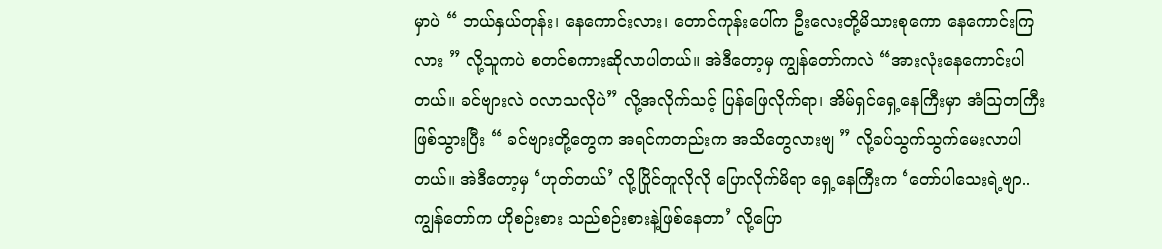မှာပဲ “ ဘယ်နှယ်တုန်း၊ နေကောင်းလား၊ တောင်ကုန်းပေါ်က ဦးလေးတို့မိသားစုကော နေကောင်းကြလား ” လို့သူကပဲ စတင်စကားဆိုလာပါတယ်။ အဲဒီတော့မှ ကျွန်တော်ကလဲ “အားလုံးနေကောင်းပါတယ်။ ခင်ဗျားလဲ ဝလာသလိုပဲ” လို့အလိုက်သင့် ပြန်ဖြေလိုက်ရာ၊ အိမ်ရှင်ရှေ့နေကြီးမှာ အံဩတကြီးဖြစ်သွားပြီး “ ခင်ဗျားတို့တွေက အရင်ကတည်းက အသိတွေလားဗျ ” လို့ခပ်သွက်သွက်မေးလာပါတယ်။ အဲဒီတော့မှ ‘ဟုတ်တယ်’ လို့ပြိုင်တူလိုလို ပြောလိုက်မိရာ ရှေ့နေကြီးက ‘တော်ပါသေးရဲ့ဗျာ..ကျွန်တော်က ဟိုစဉ်းစား သည်စဉ်းစားနဲ့ဖြစ်နေတာ’ လို့ပြော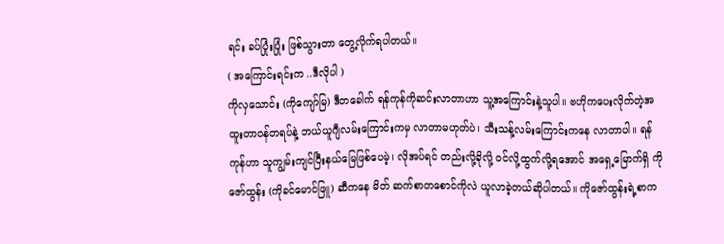ရင်း ခပ်ပြုံးပြုံး ဖြစ်သွားတာ တွေ့လိုက်ရပါတယ်။
( အကြောင်းရင်းက ..ဒီလိုပါ )
ကိုလှသောင်း (ကိုကျော်မြ) ဒီတခေါက် ရန်ကုန်ကိုဆင်းလာတာဟာ သူ့အကြောင်းနဲ့သူပါ။ ဗဟိုကပေးလိုက်တဲ့အထူးတာဝန်တရပ်နဲ့ ဘယ်ယူဂျီလမ်းကြောင်းကမှ လာတာမဟုတ်ပဲ၊ သီးသန့်လမ်းကြောင်းကနေ လာတာပါ။ ရန်ကုန်ဟာ သူကျွမ်းကျင်ပြီးနယ်မြေဖြစ်ပေမဲ့၊ လိုအပ်ရင် တည်းလို့ခိုလို့ ဝင်လို့ထွက်လို့ရအောင် အရှေ့မြောက်ရှိ ကိုဇော်ထွန်း (ကိုခင်မောင်ဖြူ) ဆီကနေ မိတ် ဆက်စာတစောင်ကိုလဲ ယူလာခဲ့တယ်ဆိုပါတယ်။ ကိုဇော်ထွန်းရဲ့စာက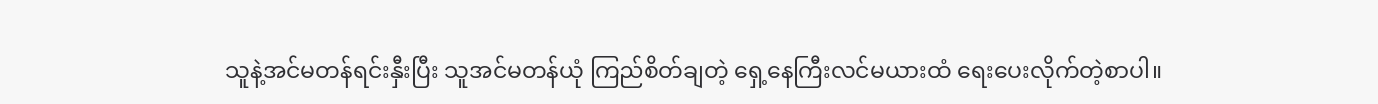သူနဲ့အင်မတန်ရင်းနှီးပြီး သူအင်မတန်ယုံ ကြည်စိတ်ချတဲ့ ရှေ့နေကြီးလင်မယားထံ ရေးပေးလိုက်တဲ့စာပါ။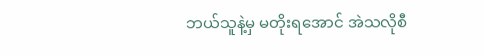ဘယ်သူနဲ့မှ မတိုးရအောင် အဲသလိုစီ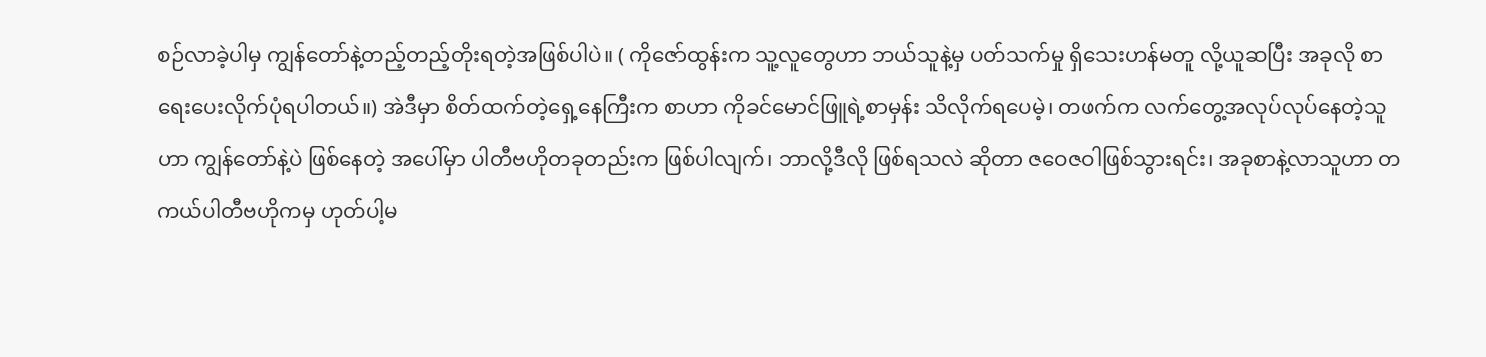စဉ်လာခဲ့ပါမှ ကျွန်တော်နဲ့တည့်တည့်တိုးရတဲ့အဖြစ်ပါပဲ။ ( ကိုဇော်ထွန်းက သူ့လူတွေဟာ ဘယ်သူနဲ့မှ ပတ်သက်မှု ရှိသေးဟန်မတူ လို့ယူဆပြီး အခုလို စာရေးပေးလိုက်ပုံရပါတယ်။) အဲဒီမှာ စိတ်ထက်တဲ့ရှေ့နေကြီးက စာဟာ ကိုခင်မောင်ဖြူရဲ့စာမှန်း သိလိုက်ရပေမဲ့၊ တဖက်က လက်တွေ့အလုပ်လုပ်နေတဲ့သူဟာ ကျွန်တော်နဲ့ပဲ ဖြစ်နေတဲ့ အပေါ်မှာ ပါတီဗဟိုတခုတည်းက ဖြစ်ပါလျက်၊ ဘာလို့ဒီလို ဖြစ်ရသလဲ ဆိုတာ ဇဝေဇဝါဖြစ်သွားရင်း၊ အခုစာနဲ့လာသူဟာ တကယ်ပါတီဗဟိုကမှ ဟုတ်ပါ့မ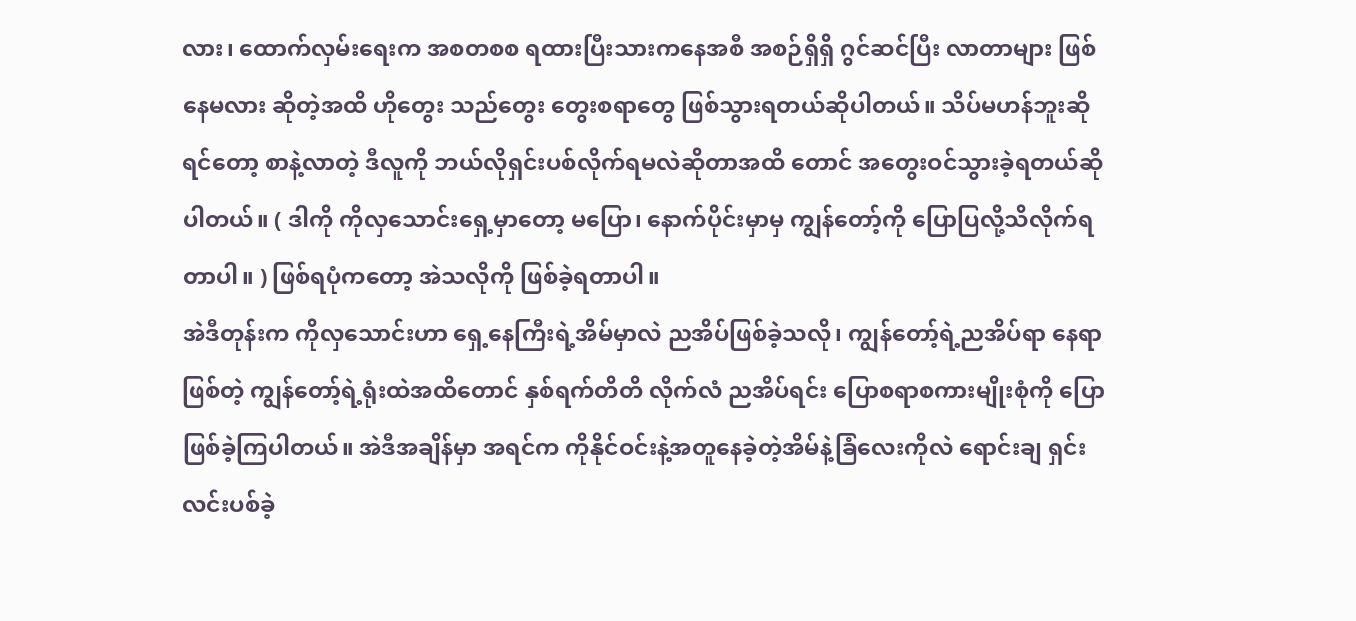လား၊ ထောက်လှမ်းရေးက အစတစစ ရထားပြီးသားကနေအစီ အစဉ်ရှိရှိ ဂွင်ဆင်ပြီး လာတာများ ဖြစ်နေမလား ဆိုတဲ့အထိ ဟိုတွေး သည်တွေး တွေးစရာတွေ ဖြစ်သွားရတယ်ဆိုပါတယ်။ သိပ်မဟန်ဘူးဆိုရင်တော့ စာနဲ့လာတဲ့ ဒီလူကို ဘယ်လိုရှင်းပစ်လိုက်ရမလဲဆိုတာအထိ တောင် အတွေးဝင်သွားခဲ့ရတယ်ဆိုပါတယ်။ ( ဒါကို ကိုလှသောင်းရှေ့မှာတော့ မပြော၊ နောက်ပိုင်းမှာမှ ကျွန်တော့်ကို ပြောပြလို့သိလိုက်ရတာပါ။ ) ဖြစ်ရပုံကတော့ အဲသလိုကို ဖြစ်ခဲ့ရတာပါ။
အဲဒီတုန်းက ကိုလှသောင်းဟာ ရှေ့နေကြီးရဲ့အိမ်မှာလဲ ညအိပ်ဖြစ်ခဲ့သလို၊ ကျွန်တော့်ရဲ့ညအိပ်ရာ နေရာဖြစ်တဲ့ ကျွန်တော့်ရဲ့ရုံးထဲအထိတောင် နှစ်ရက်တိတိ လိုက်လံ ညအိပ်ရင်း ပြောစရာစကားမျိုးစုံကို ပြောဖြစ်ခဲ့ကြပါတယ်။ အဲဒီအချိန်မှာ အရင်က ကိုနိုင်ဝင်းနဲ့အတူနေခဲ့တဲ့အိမ်နဲ့ခြံလေးကိုလဲ ရောင်းချ ရှင်းလင်းပစ်ခဲ့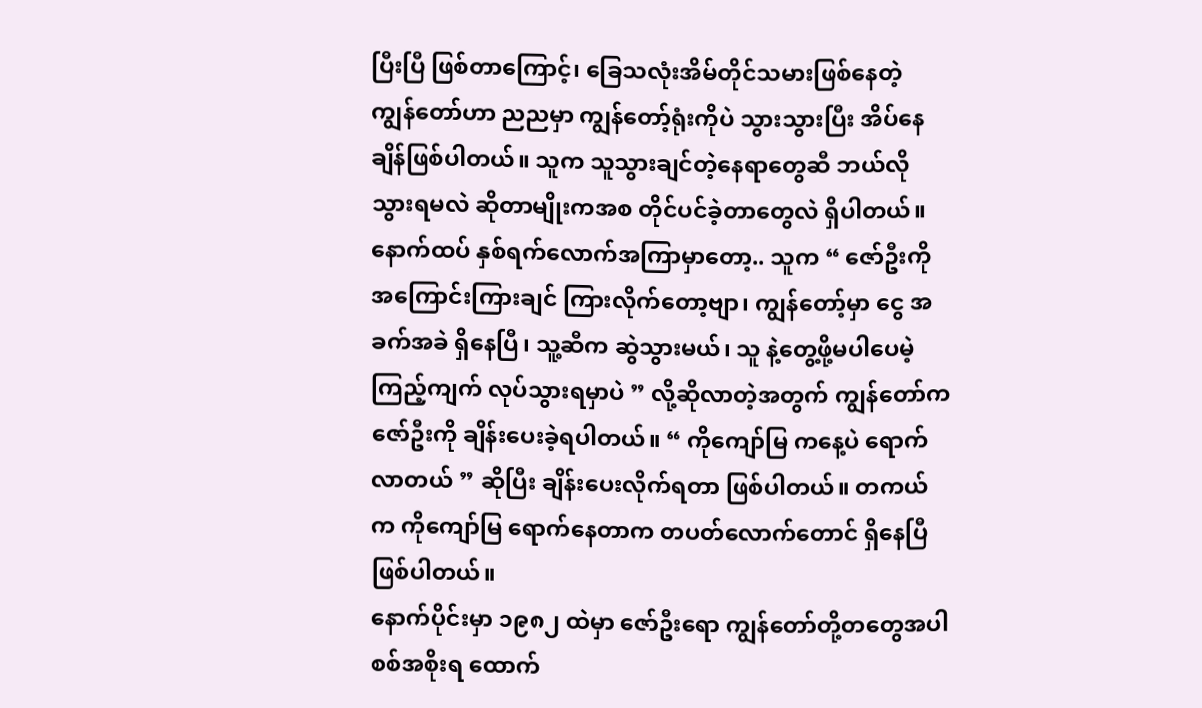ပြီးပြီ ဖြစ်တာကြောင့်၊ ခြေသလုံးအိမ်တိုင်သမားဖြစ်နေတဲ့ ကျွန်တော်ဟာ ညညမှာ ကျွန်တော့်ရုံးကိုပဲ သွားသွားပြီး အိပ်နေချိန်ဖြစ်ပါတယ်။ သူက သူသွားချင်တဲ့နေရာတွေဆီ ဘယ်လိုသွားရမလဲ ဆိုတာမျိုးကအစ တိုင်ပင်ခဲ့တာတွေလဲ ရှိပါတယ်။ နောက်ထပ် နှစ်ရက်လောက်အကြာမှာတော့.. သူက “ ဇော်ဦးကို အကြောင်းကြားချင် ကြားလိုက်တော့ဗျာ၊ ကျွန်တော့်မှာ ငွေ အခက်အခဲ ရှိနေပြီ၊ သူ့ဆီက ဆွဲသွားမယ်၊ သူ နဲ့တွေ့ဖို့မပါပေမဲ့ ကြည့်ကျက် လုပ်သွားရမှာပဲ ” လို့ဆိုလာတဲ့အတွက် ကျွန်တော်က ဇော်ဦးကို ချိန်းပေးခဲ့ရပါတယ်။ “ ကိုကျော်မြ ကနေ့ပဲ ရောက်လာတယ် ” ဆိုပြီး ချိန်းပေးလိုက်ရတာ ဖြစ်ပါတယ်။ တကယ်က ကိုကျော်မြ ရောက်နေတာက တပတ်လောက်တောင် ရှိနေပြီဖြစ်ပါတယ်။
နောက်ပိုင်းမှာ ၁၉၈၂ ထဲမှာ ဇော်ဦးရော ကျွန်တော်တို့တတွေအပါ စစ်အစိုးရ ထောက်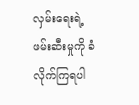လှမ်းရေးရဲ့ဖမ်းဆီးမှုကို ခံလိုက်ကြရပါ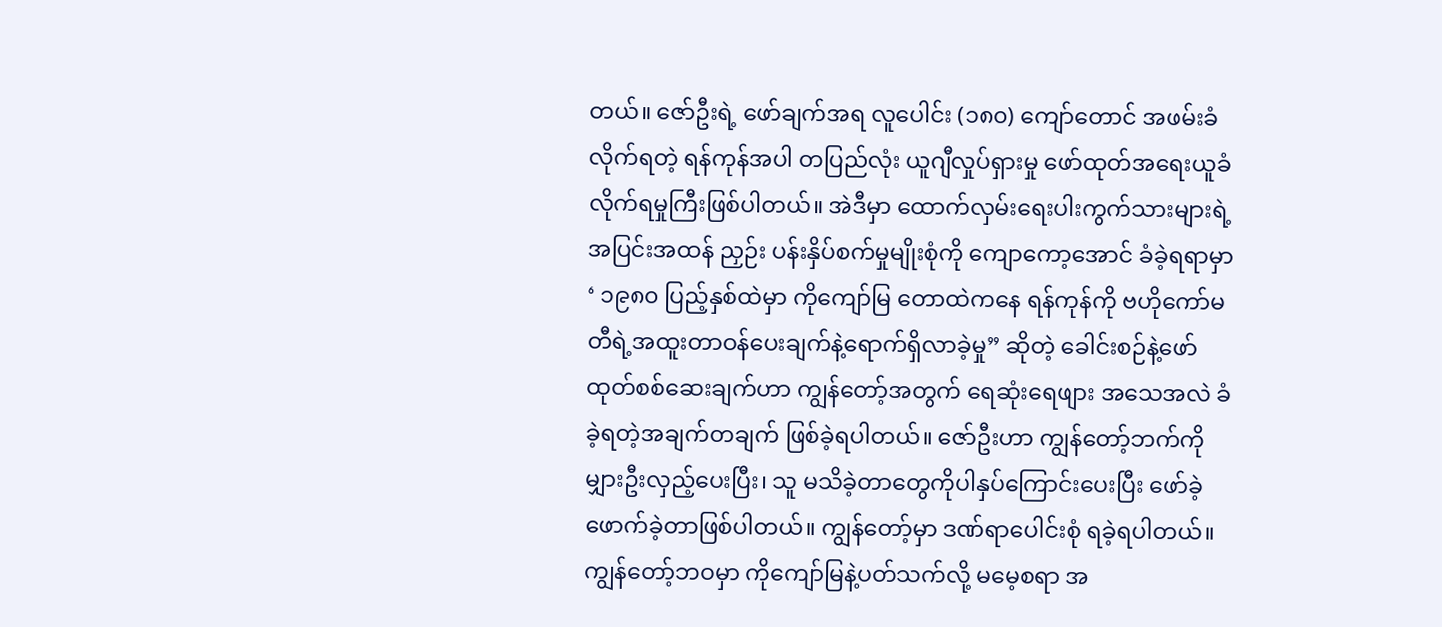တယ်။ ဇော်ဦးရဲ့ ဖော်ချက်အရ လူပေါင်း (၁၈၀) ကျော်တောင် အဖမ်းခံလိုက်ရတဲ့ ရန်ကုန်အပါ တပြည်လုံး ယူဂျီလှုပ်ရှားမှု ဖော်ထုတ်အရေးယူခံလိုက်ရမှုကြီးဖြစ်ပါတယ်။ အဲဒီမှာ ထောက်လှမ်းရေးပါးကွက်သားများရဲ့ အပြင်းအထန် ညှဉ်း ပန်းနှိပ်စက်မှုမျိုးစုံကို ကျောကော့အောင် ခံခဲ့ရရာမှာ ‘ ၁၉၈၀ ပြည့်နှစ်ထဲမှာ ကိုကျော်မြ တောထဲကနေ ရန်ကုန်ကို ဗဟိုကော်မတီရဲ့အထူးတာဝန်ပေးချက်နဲ့ရောက်ရှိလာခဲ့မှု” ဆိုတဲ့ ခေါင်းစဉ်နဲ့ဖော်ထုတ်စစ်ဆေးချက်ဟာ ကျွန်တော့်အတွက် ရေဆုံးရေဖျား အသေအလဲ ခံခဲ့ရတဲ့အချက်တချက် ဖြစ်ခဲ့ရပါတယ်။ ဇော်ဦးဟာ ကျွန်တော့်ဘက်ကို မျှားဦးလှည့်ပေးပြီး၊ သူ မသိခဲ့တာတွေကိုပါနှပ်ကြောင်းပေးပြီး ဖော်ခဲ့ ဖောက်ခဲ့တာဖြစ်ပါတယ်။ ကျွန်တော့်မှာ ဒဏ်ရာပေါင်းစုံ ရခဲ့ရပါတယ်။ ကျွန်တော့်ဘဝမှာ ကိုကျော်မြနဲ့ပတ်သက်လို့ မမေ့စရာ အ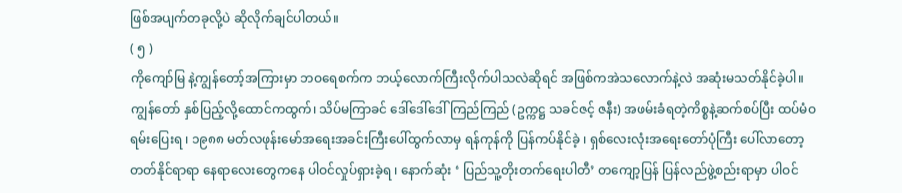ဖြစ်အပျက်တခုလို့ပဲ ဆိုလိုက်ချင်ပါတယ်။
( ၅ )
ကိုကျော်မြ နဲ့ကျွန်တော့်အကြားမှာ ဘဝရေစက်က ဘယ့်လောက်ကြီးလိုက်ပါသလဲဆိုရင် အဖြစ်ကအဲသလောက်နဲ့လဲ အဆုံးမသတ်နိုင်ခဲ့ပါ။ ကျွန်တော် နှစ်ပြည့်လို့ထောင်ကထွက်၊ သိပ်မကြာခင် ဒေါ်ဒေါ်ဒေါ်ကြည်ကြည် (ဥက္ကဋ္ဌ သခင်ဇင့် ဇနီး) အဖမ်းခံရတဲ့ကိစ္စနဲ့ဆက်စပ်ပြီး ထပ်မံဝရမ်းပြေးရ ၊ ၁၉၈၈ မတ်လဖုန်းမော်အရေးအခင်းကြီးပေါ်ထွက်လာမှ ရန်ကုန်ကို ပြန်ကပ်နိုင်ခဲ့ ၊ ရှစ်လေးလုံးအရေးတော်ပုံကြီး ပေါ်လာတော့ တတ်နိုင်ရာရာ နေရာလေးတွေကနေ ပါဝင်လှုပ်ရှားခဲ့ရ ၊ နောက်ဆုံး ‘ ပြည်သူ့တိုးတက်ရေးပါတီ’ တကျော့ပြန် ပြန်လည်ဖွဲ့စည်းရာမှာ ပါဝင်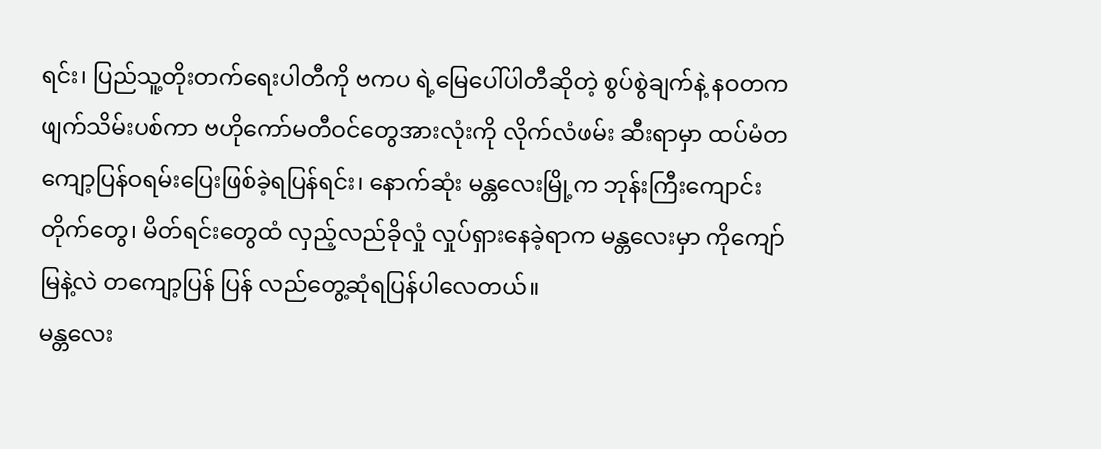ရင်း၊ ပြည်သူ့တိုးတက်ရေးပါတီကို ဗကပ ရဲ့မြေပေါ်ပါတီဆိုတဲ့ စွပ်စွဲချက်နဲ့ နဝတက ဖျက်သိမ်းပစ်ကာ ဗဟိုကော်မတီဝင်တွေအားလုံးကို လိုက်လံဖမ်း ဆီးရာမှာ ထပ်မံတကျော့ပြန်ဝရမ်းပြေးဖြစ်ခဲ့ရပြန်ရင်း၊ နောက်ဆုံး မန္တလေးမြို့က ဘုန်းကြီးကျောင်းတိုက်တွေ၊ မိတ်ရင်းတွေထံ လှည့်လည်ခိုလှုံ လှုပ်ရှားနေခဲ့ရာက မန္တလေးမှာ ကိုကျော်မြနဲ့လဲ တကျော့ပြန် ပြန် လည်တွေ့ဆုံရပြန်ပါလေတယ်။
မန္တလေး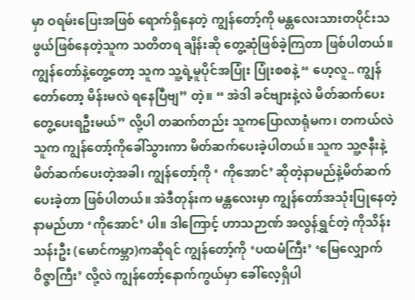မှာ ဝရမ်းပြေးအဖြစ် ရောက်ရှိနေတဲ့ ကျွန်တော့်ကို မန္တလေးသားတပိုင်းသဖွယ်ဖြစ်နေတဲ့သူက သတိတရ ချိန်းဆို တွေ့ဆုံဖြစ်ခဲ့ကြတာ ဖြစ်ပါတယ်။ ကျွန်တော်နဲ့တွေ့တော့ သူက သူ့ရဲ့မူပိုင်အပြုံး ပြုံးစစနဲ့ “ ဟေ့လူ.. ကျွန်တော်တော့ မိန်းမလဲ ရနေပြီဗျ” တဲ့။ “ အဲဒါ ခင်ဗျားနဲ့လဲ မိတ်ဆက်ပေး တွေ့ပေးရဦးမယ်” လို့ပါ တဆက်တည်း သူကပြောလာရုံမက၊ တကယ်လဲ သူက ကျွန်တော့်ကိုခေါ်သွားကာ မိတ်ဆက်ပေးခဲ့ပါတယ်။ သူက သူ့ဇနီးနဲ့မိတ်ဆက်ပေးတဲ့အခါ၊ ကျွန်တော့်ကို ‘ ကိုအောင်’ ဆိုတဲ့နာမည်နဲ့မိတ်ဆက်ပေးခဲ့တာ ဖြစ်ပါတယ်။ အဲဒီတုန်းက မန္တလေးမှာ ကျွန်တော်အသုံးပြုနေတဲ့နာမည်ဟာ ‘ကိုအောင်’ ပါ။ ဒါကြောင့် ဟာသဉာဏ် အလွန်ရွှင်တဲ့ ကိုသိန်းသန်းဦး (မောင်ကမ္ဘာ)ကဆိုရင် ကျွန်တော့်ကို ‘ပထမံကြီး’ ‘မြေလျှောက်ဝိဇ္ဇာကြီး’ လို့လဲ ကျွန်တော့်နောက်ကွယ်မှာ ခေါ်လေ့ရှိပါ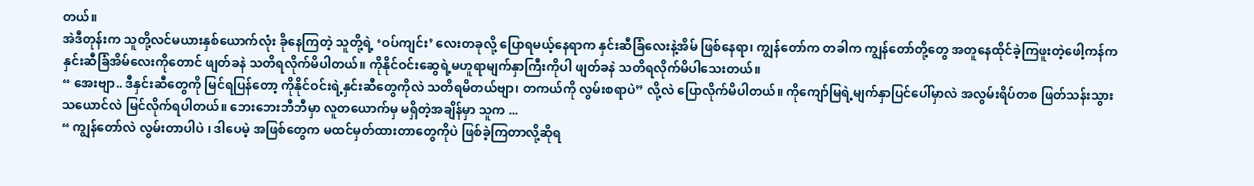တယ်။
အဲဒီတုန်းက သူတို့လင်မယားနှစ်ယောက်လုံး ခိုနေကြတဲ့ သူတို့ရဲ့ ‘ဝပ်ကျင်း’ လေးတခုလို့ ပြောရမယ့်နေရာက နှင်းဆီခြံလေးနဲ့အိမ် ဖြစ်နေရာ၊ ကျွန်တော်က တခါက ကျွန်တော်တို့တွေ အတူနေထိုင်ခဲ့ကြဖူးတဲ့ဖေါ့ကန်က နှင်းဆီခြံအိမ်လေးကိုတောင် ဖျတ်ခနဲ သတိရလိုက်မိပါတယ်။ ကိုနိုင်ဝင်းဆွေရဲ့မဟူရာမျက်နှာကြီးကိုပါ ဖျတ်ခနဲ သတိရလိုက်မိပါသေးတယ်။
“ အေးဗျာ.. ဒီနှင်းဆီတွေကို မြင်ရပြန်တော့ ကိုနိုင်ဝင်းရဲ့နှင်းဆီတွေကိုလဲ သတိရမိတယ်ဗျာ၊ တကယ်ကို လွမ်းစရာပဲ” လို့လဲ ပြောလိုက်မိပါတယ်။ ကိုကျော်မြရဲ့မျက်နှာပြင်ပေါ်မှာလဲ အလွမ်းရိပ်တစ ဖြတ်သန်းသွားသယောင်လဲ မြင်လိုက်ရပါတယ်။ ဘေးဘေးဘီဘီမှာ လူတယောက်မှ မရှိတဲ့အချိန်မှာ သူက ...
“ ကျွန်တော်လဲ လွမ်းတာပါပဲ ၊ ဒါပေမဲ့ အဖြစ်တွေက မထင်မှတ်ထားတာတွေကိုပဲ ဖြစ်ခဲ့ကြတာလို့ဆိုရ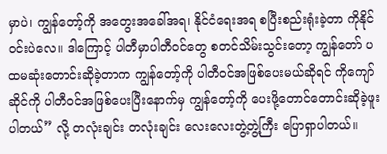မှာပဲ၊ ကျွန်တော့်ကို အတွေးအခေါ်အရ၊ နိုင်ငံရေးအရ စပြီးစည်းရုံးခဲ့တာ ကိုနိုင်ဝင်းပဲလေ။ ဒါကြောင့် ပါတီမှာပါတီဝင်တွေ စတင်သိမ်းသွင်းတော့ ကျွန်တော် ပထမဆုံးတောင်းဆိုခဲ့တာက ကျွန်တော့်ကို ပါတီဝင်အဖြစ်ပေးမယ်ဆိုရင် ကိုကျော်ဆိုင်ကို ပါတီဝင်အဖြစ်ပေးပြီးနောက်မှ ကျွန်တော့်ကို ပေးဖို့တောင်တောင်းဆိုခဲ့ဖူးပါတယ်” လို့ တလုံးချင်း တလုံးချင်း လေးလေးတွဲ့တွဲ့ကြီး ပြောရှာပါတယ်။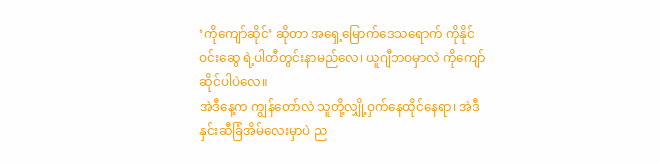‘ကိုကျော်ဆိုင်’ ဆိုတာ အရှေ့မြောက်ဒေသရောက် ကိုနိုင်ဝင်းဆွေ ရဲ့ပါတီတွင်းနာမည်လေ၊ ယူဂျီဘဝမှာလဲ ကိုကျော်ဆိုင်ပါပဲလေ။
အဲဒီနေ့က ကျွန်တော်လဲ သူတို့လျှို့ဝှက်နေထိုင်နေရာ၊ အဲဒီနှင်းဆီခြံအိမ်လေးမှာပဲ ည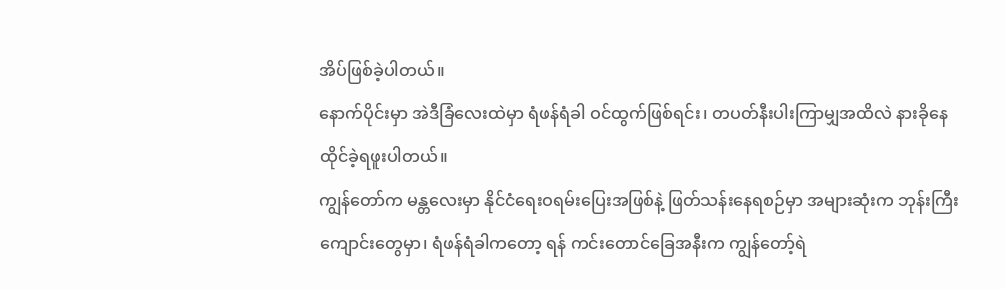အိပ်ဖြစ်ခဲ့ပါတယ်။
နောက်ပိုင်းမှာ အဲဒီခြံလေးထဲမှာ ရံဖန်ရံခါ ဝင်ထွက်ဖြစ်ရင်း၊ တပတ်နီးပါးကြာမျှအထိလဲ နားခိုနေထိုင်ခဲ့ရဖူးပါတယ်။
ကျွန်တော်က မန္တလေးမှာ နိုင်ငံရေးဝရမ်းပြေးအဖြစ်နဲ့ ဖြတ်သန်းနေရစဉ်မှာ အများဆုံးက ဘုန်းကြီးကျောင်းတွေမှာ၊ ရံဖန်ရံခါကတော့ ရန် ကင်းတောင်ခြေအနီးက ကျွန်တော့်ရဲ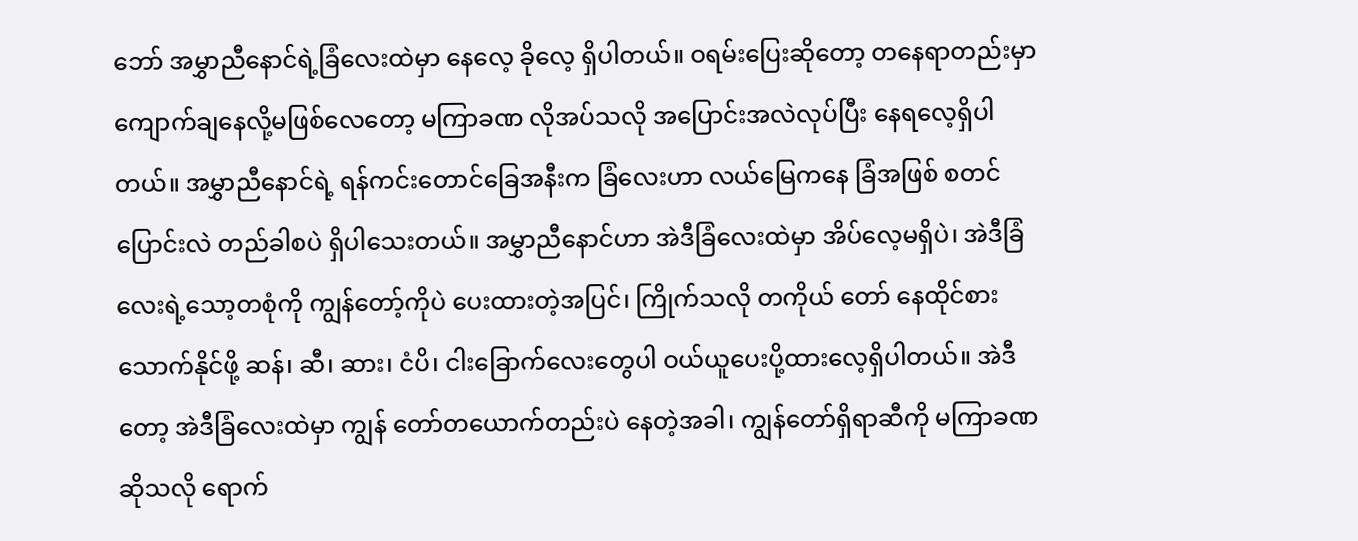ဘော် အမွှာညီနောင်ရဲ့ခြံလေးထဲမှာ နေလေ့ ခိုလေ့ ရှိပါတယ်။ ဝရမ်းပြေးဆိုတော့ တနေရာတည်းမှာ ကျောက်ချနေလို့မဖြစ်လေတော့ မကြာခဏ လိုအပ်သလို အပြောင်းအလဲလုပ်ပြီး နေရလေ့ရှိပါတယ်။ အမွှာညီနောင်ရဲ့ ရန်ကင်းတောင်ခြေအနီးက ခြံလေးဟာ လယ်မြေကနေ ခြံအဖြစ် စတင်ပြောင်းလဲ တည်ခါစပဲ ရှိပါသေးတယ်။ အမွှာညီနောင်ဟာ အဲဒီခြံလေးထဲမှာ အိပ်လေ့မရှိပဲ၊ အဲဒီခြံလေးရဲ့သော့တစုံကို ကျွန်တော့်ကိုပဲ ပေးထားတဲ့အပြင်၊ ကြိုက်သလို တကိုယ် တော် နေထိုင်စားသောက်နိုင်ဖို့ ဆန်၊ ဆီ၊ ဆား၊ ငံပိ၊ ငါးခြောက်လေးတွေပါ ဝယ်ယူပေးပို့ထားလေ့ရှိပါတယ်။ အဲဒီတော့ အဲဒီခြံလေးထဲမှာ ကျွန် တော်တယောက်တည်းပဲ နေတဲ့အခါ၊ ကျွန်တော်ရှိရာဆီကို မကြာခဏဆိုသလို ရောက်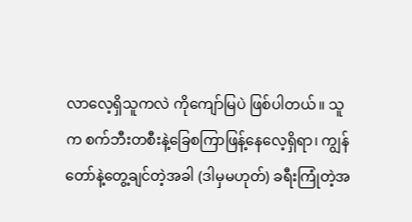လာလေ့ရှိသူကလဲ ကိုကျော်မြပဲ ဖြစ်ပါတယ်။ သူက စက်ဘီးတစီးနဲ့ခြေစကြာဖြန့်နေလေ့ရှိရာ၊ ကျွန်တော်နဲ့တွေ့ချင်တဲ့အခါ (ဒါမှမဟုတ်) ခရီးကြုံတဲ့အ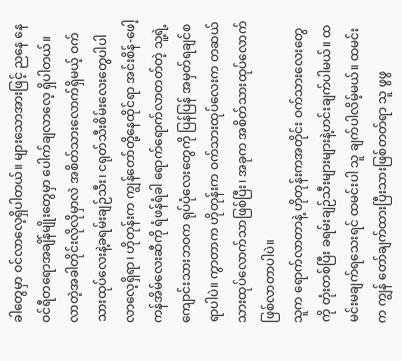ခါတွေမှာ ဝင်လာလေ့ရှိပါတယ်။ များသောအားဖြင့် ညနေ နေဝင်ရီတရောအချိန်မျိုးတွေမှာ ပေါက်ချလာလေ့ ရှိပါတယ်။ လာတဲ့အခါတိုင်းလိုလိုမှာလဲ အစိတ်သားလောက်ရှိမယ့် ဝက်သားထုပ်လေးနဲ့ခရမ်းချဉ်သီး၊ ငရုတ်သီးစိမ်းလေးတွေပါပါလာလေ့ရှိရာ၊ ဟိုတုန်းက ကျွန်တော်တို့နေထိုင်ရာ အင်းစိန်-ဖေါ့ကန်အိမ်လေးဆီကို ရံဖန်ရံခါ ရောက်ရောက်လာတတ်တဲ့ သူ့ရဲ့ကျောင်းသားဘဝက ရုပ်ပုံလေးတွေကို ပြန်ပြန် အမှတ်ရချင်စရာပါပဲ။ ကွာတာက ဟိုတုန်းက ဝက်သားထုပ်လေးက တဆယ်သားထုပ်လောက်သာဖြစ်ပြီး၊ အခုက အစိတ်သားထုပ်လောက်ဖြစ်လာတာပါပဲ။
သူက ရောက်လာတာနဲ့ ဟိုတုန်းကအတိုင်း ဝက်သားလေးတွေကို တုံးတစ်ပြီး ခရမ်းချဉ်သီးများများနဲ့ဟင်းချက်ပါမယ်။ ထမင်းမချက်ရသေးရင် ထမင်းပါ သူ ချက်ပါလိမ့်မယ်။ ထမင်းက ကျွန် တော်ချက်ထားပြီးသားဖြစ်တတ်ရာ သူ ဖွဖွ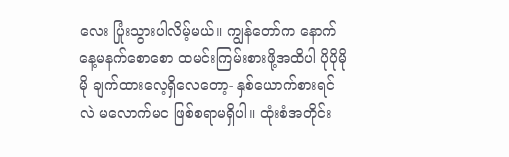လေး ပြုံးသွားပါလိမ့်မယ်။ ကျွန်တော်က နောက်နေ့မနက်စောစော ထမင်းကြမ်းစားဖို့အထိပါ ပိုပိုမိုမို ချက်ထားလေ့ရှိလေတော့- နှစ်ယောက်စားရင်လဲ မလောက်မင ဖြစ်စရာမရှိပါ။ ထုံးစံအတိုင်း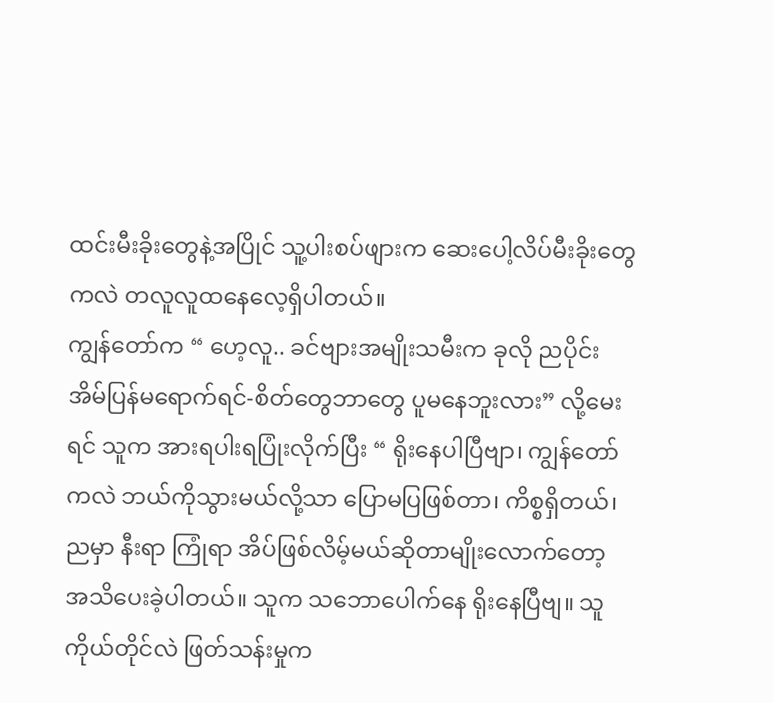ထင်းမီးခိုးတွေနဲ့အပြိုင် သူ့ပါးစပ်ဖျားက ဆေးပေါ့လိပ်မီးခိုးတွေကလဲ တလူလူထနေလေ့ရှိပါတယ်။
ကျွန်တော်က “ ဟေ့လူ.. ခင်ဗျားအမျိုးသမီးက ခုလို ညပိုင်း အိမ်ပြန်မရောက်ရင်-စိတ်တွေဘာတွေ ပူမနေဘူးလား” လို့မေးရင် သူက အားရပါးရပြုံးလိုက်ပြီး “ ရိုးနေပါပြီဗျာ၊ ကျွန်တော်ကလဲ ဘယ်ကိုသွားမယ်လို့သာ ပြောမပြဖြစ်တာ၊ ကိစ္စရှိတယ်၊ ညမှာ နီးရာ ကြုံရာ အိပ်ဖြစ်လိမ့်မယ်ဆိုတာမျိုးလောက်တော့ အသိပေးခဲ့ပါတယ်။ သူက သဘောပေါက်နေ ရိုးနေပြီဗျ။ သူကိုယ်တိုင်လဲ ဖြတ်သန်းမှုက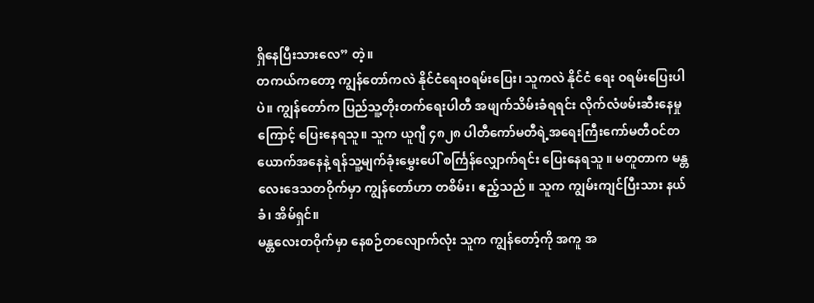ရှိနေပြီးသားလေ” တဲ့။
တကယ်ကတော့ ကျွန်တော်ကလဲ နိုင်ငံရေးဝရမ်းပြေး၊ သူကလဲ နိုင်ငံ ရေး ဝရမ်းပြေးပါပဲ။ ကျွန်တော်က ပြည်သူ့တိုးတက်ရေးပါတီ အဖျက်သိမ်းခံရရင်း လိုက်လံဖမ်းဆီးနေမှုကြောင့် ပြေးနေရသူ။ သူက ယူဂျီ ၄၈၂၈ ပါတီကော်မတီရဲ့အရေးကြီးကော်မတီဝင်တယောက်အနေနဲ့ ရန်သူ့မျက်ခုံးမွှေးပေါ် စင်္ကြန်လျှောက်ရင်း ပြေးနေရသူ ။ မတူတာက မန္တလေးဒေသတဝိုက်မှာ ကျွန်တော်ဟာ တစိမ်း၊ ဧည့်သည် ။ သူက ကျွမ်းကျင်ပြီးသား နယ်ခံ၊ အိမ်ရှင်။
မန္တလေးတဝိုက်မှာ နေစဉ်တလျောက်လုံး သူက ကျွန်တော့်ကို အကူ အ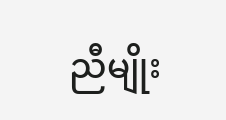ညီမျိုး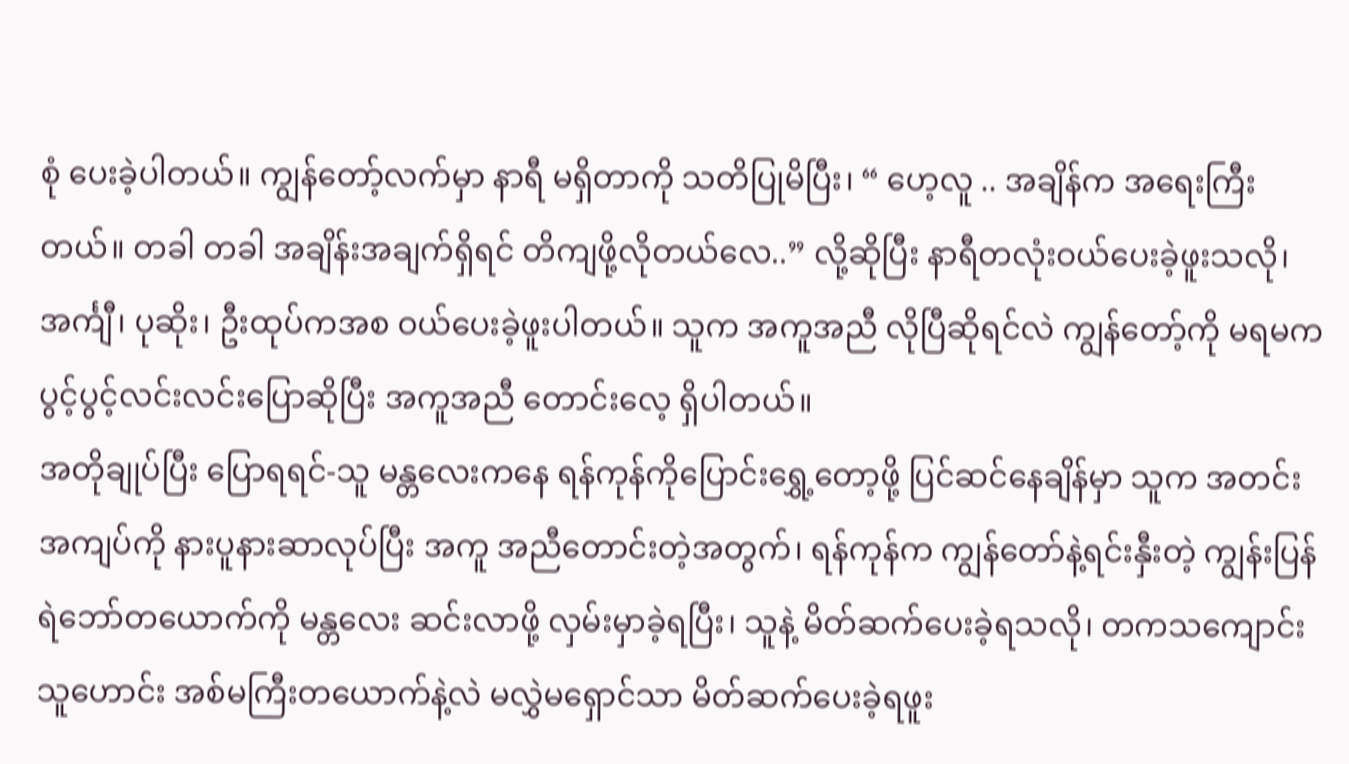စုံ ပေးခဲ့ပါတယ်။ ကျွန်တော့်လက်မှာ နာရီ မရှိတာကို သတိပြုမိပြီး၊ “ ဟေ့လူ .. အချိန်က အရေးကြီးတယ်။ တခါ တခါ အချိန်းအချက်ရှိရင် တိကျဖို့လိုတယ်လေ..” လို့ဆိုပြီး နာရီတလုံးဝယ်ပေးခဲ့ဖူးသလို၊ အင်္ကျီ၊ ပုဆိုး၊ ဦးထုပ်ကအစ ဝယ်ပေးခဲ့ဖူးပါတယ်။ သူက အကူအညီ လိုပြီဆိုရင်လဲ ကျွန်တော့်ကို မရမက ပွင့်ပွင့်လင်းလင်းပြောဆိုပြီး အကူအညီ တောင်းလေ့ ရှိပါတယ်။
အတိုချုပ်ပြီး ပြောရရင်-သူ မန္တလေးကနေ ရန်ကုန်ကိုပြောင်းရွှေ့တော့ဖို့ ပြင်ဆင်နေချိန်မှာ သူက အတင်းအကျပ်ကို နားပူနားဆာလုပ်ပြီး အကူ အညီတောင်းတဲ့အတွက်၊ ရန်ကုန်က ကျွန်တော်နဲ့ရင်းနှီးတဲ့ ကျွန်းပြန်ရဲဘော်တယောက်ကို မန္တလေး ဆင်းလာဖို့ လှမ်းမှာခဲ့ရပြီး၊ သူနဲ့ မိတ်ဆက်ပေးခဲ့ရသလို၊ တကသကျောင်းသူဟောင်း အစ်မကြီးတယောက်နဲ့လဲ မလွှဲမရှောင်သာ မိတ်ဆက်ပေးခဲ့ရဖူး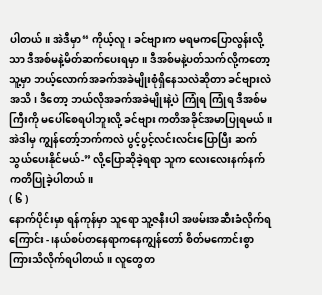ပါတယ်။ အဲဒီမှာ“ ကိုယ့်လူ၊ ခင်ဗျားက မရမကပြောလွန်းလို့သာ ဒီအစ်မနဲ့မိတ်ဆက်ပေးရမှာ။ ဒီအစ်မနဲ့ပတ်သက်လို့ကတော့ သူ့မှာ ဘယ့်လောက်အခက်အခဲမျိုးစုံရှိနေသလဲဆိုတာ ခင်ဗျားလဲ အသိ၊ ဒီတော့ ဘယ်လိုအခက်အခဲမျိုးနဲ့ပဲ ကြုံရ ကြုံရ ဒီအစ်မကြီးကို မပေါ်စေရပါဘူးလို့ ခင်ဗျား ကတိအခိုင်အမာပြုရမယ်။ အဲဒါမှ ကျွန်တော့်ဘက်ကလဲ ပွင့်ပွင့်လင်းလင်းပြောပြီး ဆက်သွယ်ပေးနိုင်မယ်-” လို့ပြောဆိုခဲ့ရရာ သူက လေးလေးနက်နက် ကတိပြုခဲ့ပါတယ်။
( ၆ )
နောက်ပိုင်းမှာ ရန်ကုန်မှာ သူရော သူ့ဇနီးပါ အဖမ်းအဆီးခံလိုက်ရကြောင်း-၊နယ်စပ်တနေရာကနေကျွန်တော် စိတ်မကောင်းစွာ ကြားသိလိုက်ရပါတယ်။ လူတွေတ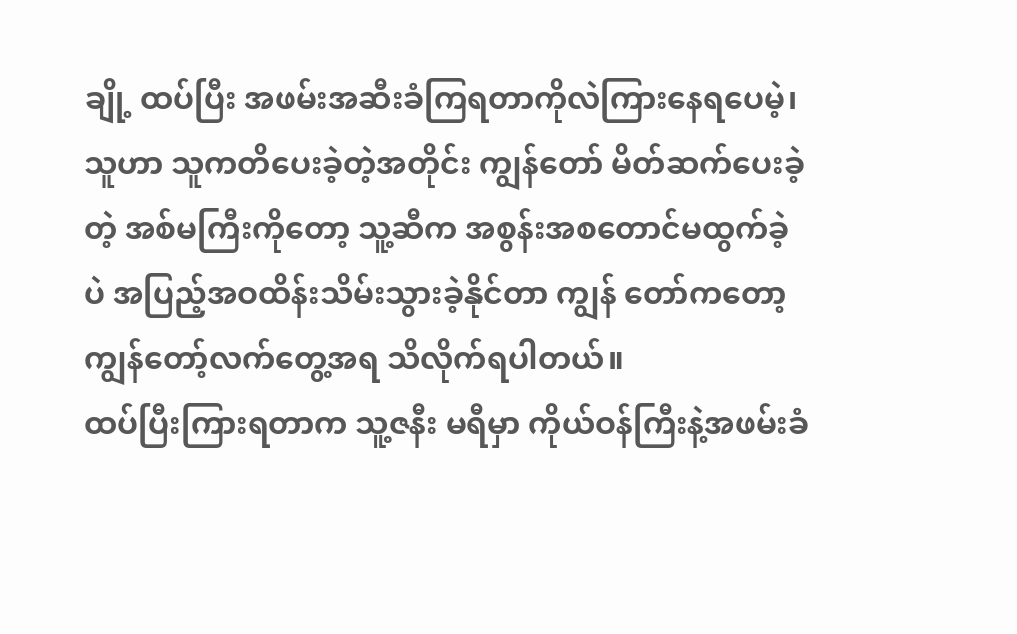ချို့ ထပ်ပြီး အဖမ်းအဆီးခံကြရတာကိုလဲကြားနေရပေမဲ့၊ သူဟာ သူကတိပေးခဲ့တဲ့အတိုင်း ကျွန်တော် မိတ်ဆက်ပေးခဲ့တဲ့ အစ်မကြီးကိုတော့ သူ့ဆီက အစွန်းအစတောင်မထွက်ခဲ့ပဲ အပြည့်အဝထိန်းသိမ်းသွားခဲ့နိုင်တာ ကျွန် တော်ကတော့ ကျွန်တော့်လက်တွေ့အရ သိလိုက်ရပါတယ်။
ထပ်ပြီးကြားရတာက သူ့ဇနီး မရီမှာ ကိုယ်ဝန်ကြီးနဲ့အဖမ်းခံ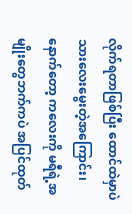လိုက်ရတာဖြစ်ပြီး ထောင်ထဲမှာပဲ သားလေးမွေးတဲ့အကြောင်း၊ နောက်တော့ ကလေးကို မရီရဲ့အမျိုးတွေဘက်ကပဲ အပြင်ထုတ်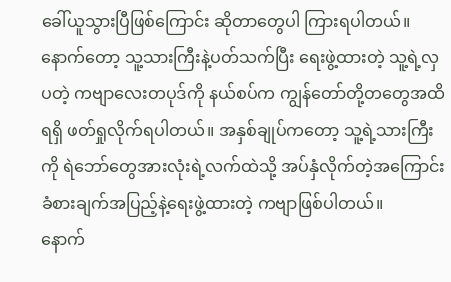ခေါ်ယူသွားပြီဖြစ်ကြောင်း ဆိုတာတွေပါ ကြားရပါတယ်။ နောက်တော့ သူ့သားကြီးနဲ့ပတ်သက်ပြီး ရေးဖွဲ့ထားတဲ့ သူ့ရဲ့လှပတဲ့ ကဗျာလေးတပုဒ်ကို နယ်စပ်က ကျွန်တော်တို့တတွေအထိ ရရှိ ဖတ်ရှုလိုက်ရပါတယ်။ အနှစ်ချုပ်ကတော့ သူ့ရဲ့သားကြီးကို ရဲဘော်တွေအားလုံးရဲ့လက်ထဲသို့ အပ်နှံလိုက်တဲ့အကြောင်း ခံစားချက်အပြည့်နဲ့ရေးဖွဲ့ထားတဲ့ ကဗျာဖြစ်ပါတယ်။
နောက်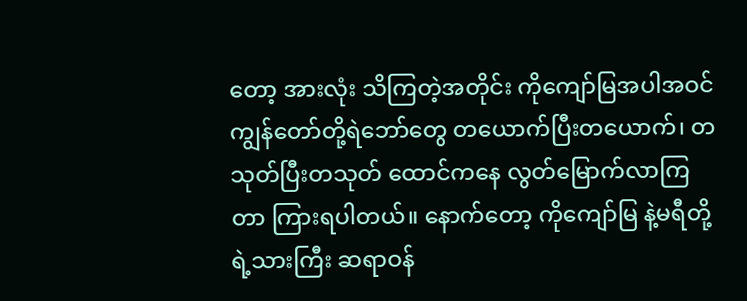တော့ အားလုံး သိကြတဲ့အတိုင်း ကိုကျော်မြအပါအဝင် ကျွန်တော်တို့ရဲဘော်တွေ တယောက်ပြီးတယောက်၊ တသုတ်ပြီးတသုတ် ထောင်ကနေ လွတ်မြောက်လာကြတာ ကြားရပါတယ်။ နောက်တော့ ကိုကျော်မြ နဲ့မရီတို့ရဲ့သားကြီး ဆရာဝန်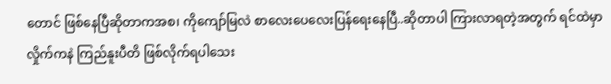တောင် ဖြစ်နေပြီဆိုတာကအစ၊ ကိုကျော်မြလဲ စာလေးပေလေးပြန်ရေးနေပြီ..ဆိုတာပါ ကြားလာရတဲ့အတွက် ရင်ထဲမှာ လှိုက်ကနဲ ကြည်နူးပီတိ ဖြစ်လိုက်ရပါသေး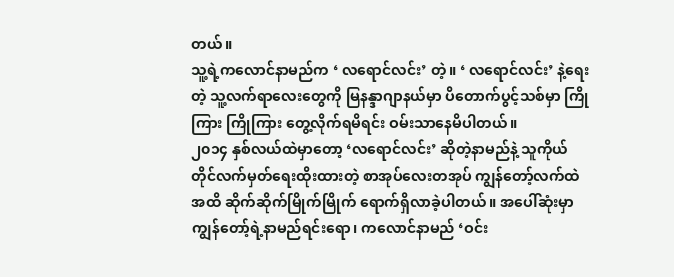တယ်။
သူ့ရဲ့ကလောင်နာမည်က ‘ လရောင်လင်း’ တဲ့။ ‘ လရောင်လင်း’ နဲ့ရေးတဲ့ သူ့လက်ရာလေးတွေကို မြနန္ဒာဂျာနယ်မှာ ပိတောက်ပွင့်သစ်မှာ ကြိုကြား ကြိုကြား တွေ့လိုက်ရမိရင်း ဝမ်းသာနေမိပါတယ်။
၂၀၁၄ နှစ်လယ်ထဲမှာတော့ ‘လရောင်လင်း’ ဆိုတဲ့နာမည်နဲ့ သူကိုယ် တိုင်လက်မှတ်ရေးထိုးထားတဲ့ စာအုပ်လေးတအုပ် ကျွန်တော့်လက်ထဲအထိ ဆိုက်ဆိုက်မြိုက်မြိုက် ရောက်ရှိလာခဲ့ပါတယ်။ အပေါ်ဆုံးမှာကျွန်တော့်ရဲ့နာမည်ရင်းရော၊ ကလောင်နာမည် ‘ဝင်း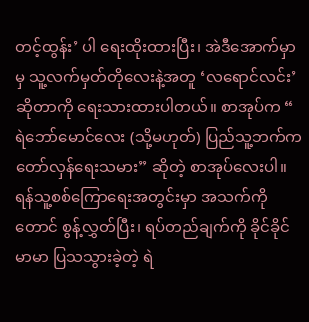တင့်ထွန်း’ ပါ ရေးထိုးထားပြီး၊ အဲဒီအောက်မှာမှ သူ့လက်မှတ်တိုလေးနဲ့အတူ ‘လရောင်လင်း’ ဆိုတာကို ရေးသားထားပါတယ်။ စာအုပ်က “ ရဲဘော်မောင်လေး (သို့မဟုတ်) ပြည်သူ့ဘက်က တော်လှန်ရေးသမား” ဆိုတဲ့ စာအုပ်လေးပါ။ ရန်သူ့စစ်ကြောရေးအတွင်းမှာ အသက်ကိုတောင် စွန့်လွှတ်ပြီး၊ ရပ်တည်ချက်ကို ခိုင်ခိုင်မာမာ ပြသသွားခဲ့တဲ့ ရဲ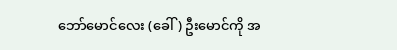ဘော်မောင်လေး (ခေါ်) ဦးမောင်ကို အ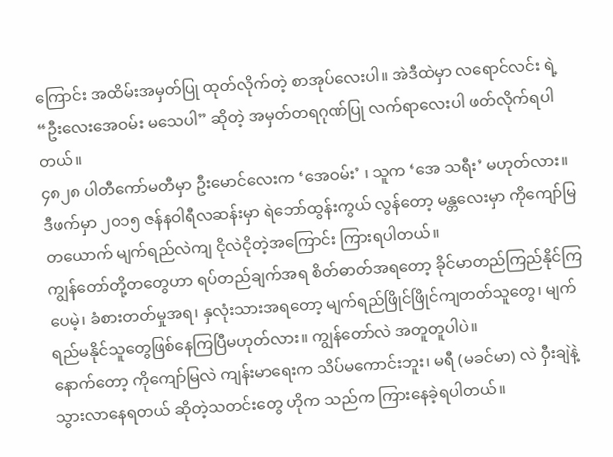ကြောင်း အထိမ်းအမှတ်ပြု ထုတ်လိုက်တဲ့ စာအုပ်လေးပါ။ အဲဒီထဲမှာ လရောင်လင်း ရဲ့“ဦးလေးအေဝမ်း မသေပါ” ဆိုတဲ့ အမှတ်တရဂုဏ်ပြု လက်ရာလေးပါ ဖတ်လိုက်ရပါတယ်။
၄၈၂၈ ပါတီကော်မတီမှာ ဦးမောင်လေးက ‘အေဝမ်း’ ၊ သူက ‘အေ သရီး’ မဟုတ်လား။ ဒီဖက်မှာ ၂၀၁၅ ဇန်နဝါရီလဆန်းမှာ ရဲဘော်ထွန်းကွယ် လွန်တော့ မန္တလေးမှာ ကိုကျော်မြတယောက် မျက်ရည်လဲကျ ငိုလဲငိုတဲ့အကြောင်း ကြားရပါတယ်။
ကျွန်တော်တို့တတွေဟာ ရပ်တည်ချက်အရ စိတ်ဓာတ်အရတော့ ခိုင်မာတည်ကြည်နိုင်ကြပေမဲ့၊ ခံစားတတ်မှုအရ၊ နှလုံးသားအရတော့ မျက်ရည်ဖြိုင်ဖြိုင်ကျတတ်သူတွေ၊ မျက်ရည်မနိုင်သူတွေဖြစ်နေကြပြီမဟုတ်လား။ ကျွန်တော်လဲ အတူတူပါပဲ။
နောက်တော့ ကိုကျော်မြလဲ ကျန်းမာရေးက သိပ်မကောင်းဘူး၊ မရီ (မခင်မာ) လဲ ဝှီးချဲနဲ့သွားလာနေရတယ် ဆိုတဲ့သတင်းတွေ ဟိုက သည်က ကြားနေခဲ့ရပါတယ်။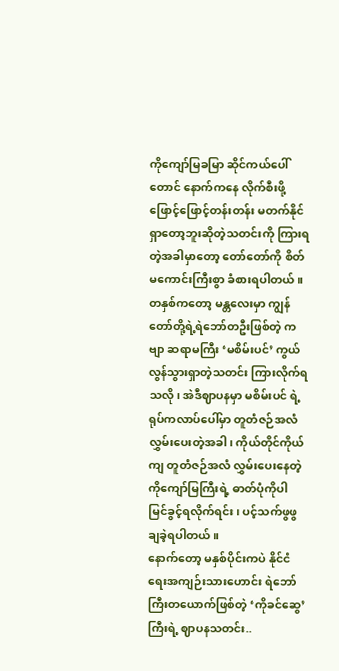ကိုကျော်မြခမြာ ဆိုင်ကယ်ပေါ်တောင် နောက်ကနေ လိုက်စီးဖို့ ဖြောင့်ဖြောင့်တန်းတန်း မတက်နိုင်ရှာတော့ဘူးဆိုတဲ့သတင်းကို ကြားရတဲ့အခါမှာတော့ တော်တော်ကို စိတ်မကောင်းကြီးစွာ ခံစားရပါတယ်။
တနှစ်ကတော့ မန္တလေးမှာ ကျွန်တော်တို့ရဲ့ရဲဘော်တဦးဖြစ်တဲ့ ကဗျာ ဆရာမကြီး ‘မစိမ်းပင်’ ကွယ်လွန်သွားရှာတဲ့သတင်း ကြားလိုက်ရသလို၊ အဲဒီဈာပနမှာ မစိမ်းပင် ရဲ့ရုပ်ကလာပ်ပေါ်မှာ တူတံဇဉ်အလံလွှမ်းပေးတဲ့အခါ၊ ကိုယ်တိုင်ကိုယ်ကျ တူတံဇဉ်အလံ လွှမ်းပေးနေတဲ့ ကိုကျော်မြကြီးရဲ့ ဓာတ်ပုံကိုပါ မြင်ခွင့်ရလိုက်ရင်း၊ ပင့်သက်ဖွဖွ ချခဲ့ရပါတယ်။
နောက်တော့ မနှစ်ပိုင်းကပဲ နိုင်ငံရေးအကျဉ်းသားဟောင်း ရဲဘော်ကြီးတယောက်ဖြစ်တဲ့ ‘ကိုခင်ဆွေ’ ကြီးရဲ့ ဈာပနသတင်း..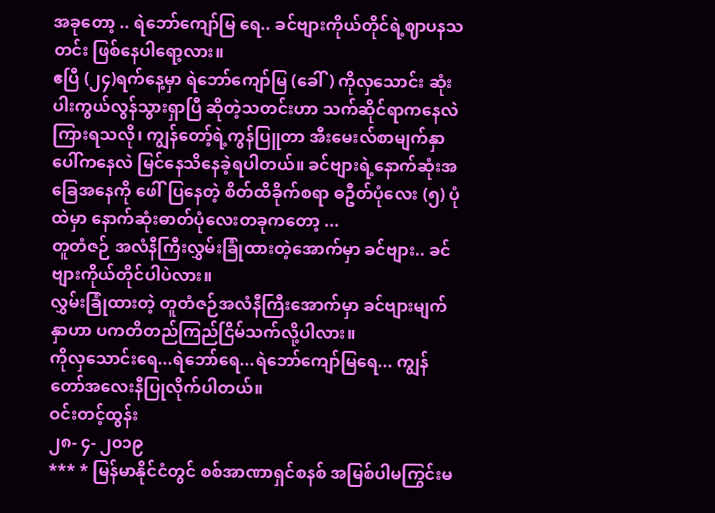အခုတော့ .. ရဲဘော်ကျော်မြ ရေ.. ခင်ဗျားကိုယ်တိုင်ရဲ့ဈာပနသတင်း ဖြစ်နေပါရော့လား။
ဧပြီ (၂၄)ရက်နေ့မှာ ရဲဘော်ကျော်မြ (ခေါ်) ကိုလှသောင်း ဆုံးပါးကွယ်လွန်သွားရှာပြီ ဆိုတဲ့သတင်းဟာ သက်ဆိုင်ရာကနေလဲ ကြားရသလို၊ ကျွန်တော့်ရဲ့ကွန်ပြူတာ အီးမေးလ်စာမျက်နှာပေါ်ကနေလဲ မြင်နေသိနေခဲ့ရပါတယ်။ ခင်ဗျားရဲ့နောက်ဆုံးအခြေအနေကို ဖေါ်ပြနေတဲ့ စိတ်ထိခိုက်စရာ ဓဦတ်ပုံလေး (၅) ပုံထဲမှာ နောက်ဆုံးဓာတ်ပုံလေးတခုကတော့ ...
တူတံဇဉ် အလံနီကြီးလွှမ်းခြုံထားတဲ့အောက်မှာ ခင်ဗျား.. ခင်ဗျားကိုယ်တိုင်ပါပဲလား။
လွှမ်းခြုံထားတဲ့ တူတံဇဉ်အလံနီကြီးအောက်မှာ ခင်ဗျားမျက်နှာဟာ ပကတိတည်ကြည်ငြိမ်သက်လို့ပါလား။
ကိုလှသောင်းရေ...ရဲဘော်ရေ...ရဲဘော်ကျော်မြရေ... ကျွန်တော်အလေးနီပြုလိုက်ပါတယ်။
ဝင်းတင့်ထွန်း
၂၈- ၄- ၂၀၁၉
*** * မြန်မာနိုင်ငံတွင် စစ်အာဏာရှင်စနစ် အမြစ်ပါမကြွင်းမ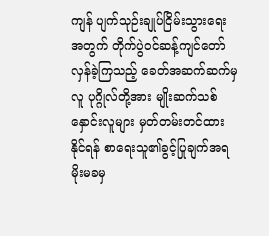ကျန် ပျက်သုဉ်းချုပ်ငြိမ်းသွားရေးအတွက် တိုက်ပွဲဝင်ဆန့်ကျင်တော်လှန်ခဲ့ကြသည့် ခေတ်အဆက်ဆက်မှ လူ ပုဂ္ဂိုလ်တို့အား မျိုးဆက်သစ်နှောင်းလူများ မှတ်တမ်းတင်ထားနိုင်ရန် စာရေးသူ၏ခွင့်ပြုချက်အရ မိုးမခမှ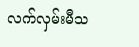လက်လှမ်းမီသ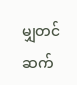မျှတင်ဆက်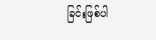ခြင်းဖြစ်ပါ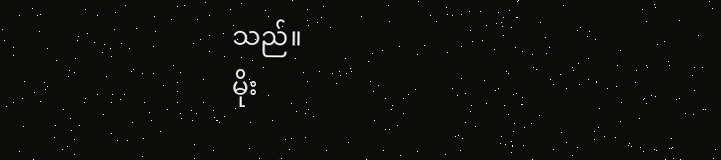သည်။
မိုး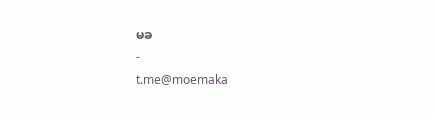မခ
-
t.me@moemaka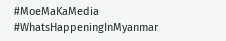#MoeMaKaMedia
#WhatsHappeningInMyanmar